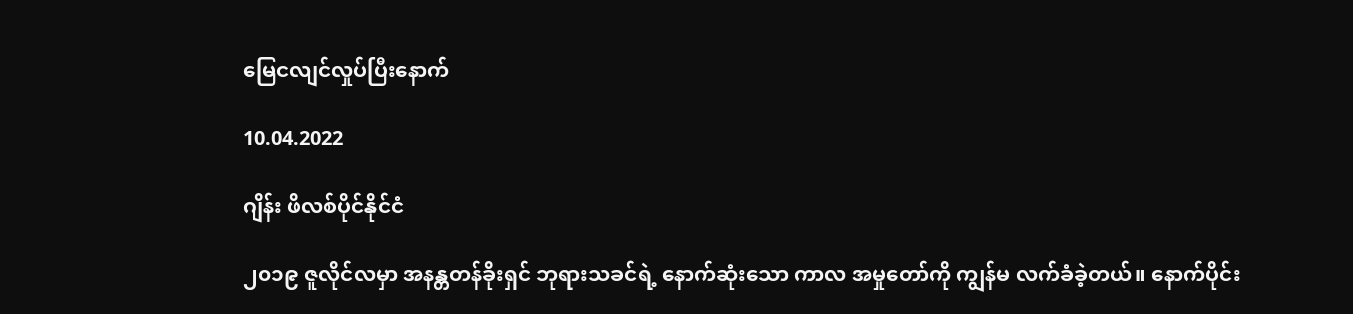မြေငလျင်လှုပ်ပြီးနောက်

10.04.2022

ဂျိန်း ဖိလစ်ပိုင်နိုင်ငံ

၂၀၁၉ ဇူလိုင်လမှာ အနန္တတန်ခိုးရှင် ဘုရားသခင်ရဲ့ နောက်ဆုံးသော ကာလ အမှုတော်ကို ကျွန်မ လက်ခံခဲ့တယ်။ နောက်ပိုင်း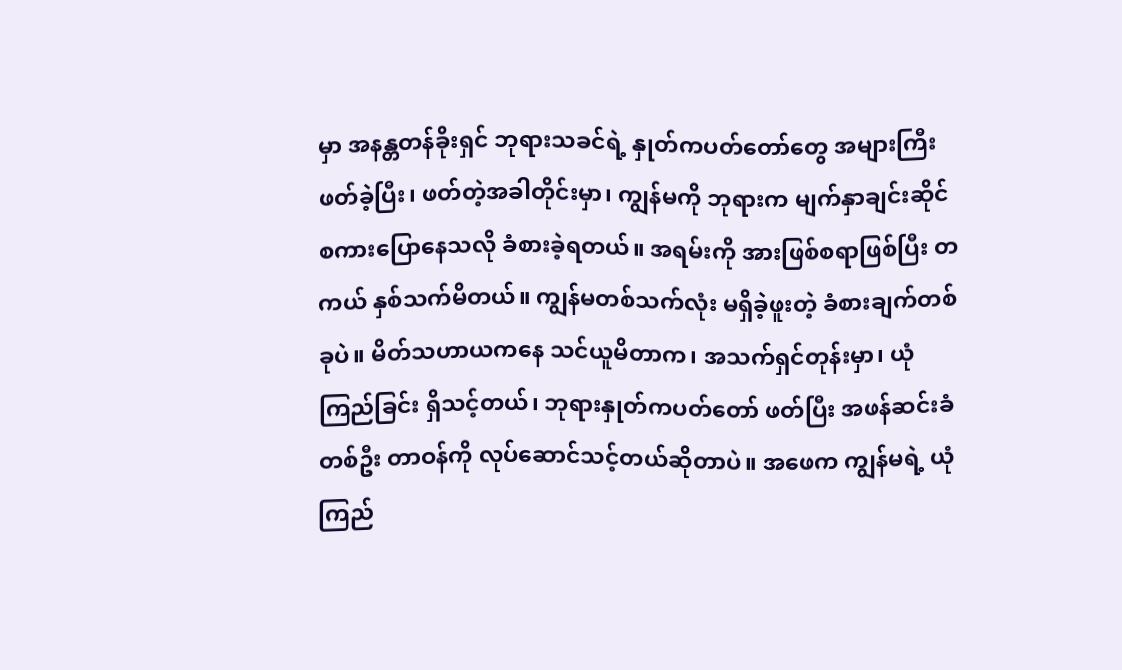မှာ အနန္တတန်ခိုးရှင် ဘုရားသခင်ရဲ့ နှုတ်ကပတ်တော်တွေ အများကြီး ဖတ်ခဲ့ပြီး၊ ဖတ်တဲ့အခါတိုင်းမှာ၊ ကျွန်မကို ဘုရားက မျက်နှာချင်းဆိုင် စကားပြောနေသလို ခံစားခဲ့ရတယ်။ အရမ်းကို အားဖြစ်စရာဖြစ်ပြီး တကယ် နှစ်သက်မိတယ်။ ကျွန်မတစ်သက်လုံး မရှိခဲ့ဖူးတဲ့ ခံစားချက်တစ်ခုပဲ။ မိတ်သဟာယကနေ သင်ယူမိတာက၊ အသက်ရှင်တုန်းမှာ၊ ယုံကြည်ခြင်း ရှိသင့်တယ်၊ ဘုရားနှုတ်ကပတ်တော် ဖတ်ပြီး အဖန်ဆင်းခံတစ်ဦး တာဝန်ကို လုပ်ဆောင်သင့်တယ်ဆိုတာပဲ။ အဖေက ကျွန်မရဲ့ ယုံကြည်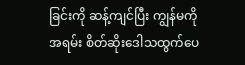ခြင်းကို ဆန့်ကျင်ပြီး ကျွန်မကို အရမ်း စိတ်ဆိုးဒေါသထွက်ပေ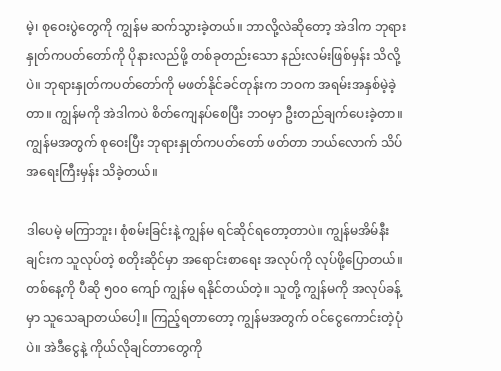မဲ့၊ စုဝေးပွဲတွေကို ကျွန်မ ဆက်သွားခဲ့တယ်။ ဘာလို့လဲဆိုတော့ အဲဒါက ဘုရားနှုတ်ကပတ်တော်ကို ပိုနားလည်ဖို့ တစ်ခုတည်းသော နည်းလမ်းဖြစ်မှန်း သိလို့ပဲ။ ဘုရားနှုတ်ကပတ်တော်ကို မဖတ်နိုင်ခင်တုန်းက ဘဝက အရမ်းအနှစ်မဲ့ခဲ့တာ။ ကျွန်မကို အဲဒါကပဲ စိတ်ကျေနပ်စေပြီး ဘဝမှာ ဦးတည်ချက်ပေးခဲ့တာ။ ကျွန်မအတွက် စုဝေးပြီး ဘုရားနှုတ်ကပတ်တော် ဖတ်တာ ဘယ်လောက် သိပ်အရေးကြီးမှန်း သိခဲ့တယ်။

ဒါပေမဲ့ မကြာဘူး၊ စုံစမ်းခြင်းနဲ့ ကျွန်မ ရင်ဆိုင်ရတော့တာပဲ။ ကျွန်မအိမ်နီးချင်းက သူလုပ်တဲ့ စတိုးဆိုင်မှာ အရောင်းစာရေး အလုပ်ကို လုပ်ဖို့ပြောတယ်။ တစ်နေ့ကို ပီဆို ၅၀၀ ကျော် ကျွန်မ ရနိုင်တယ်တဲ့။ သူတို့ ကျွန်မကို အလုပ်ခန့်မှာ သူသေချာတယ်ပေါ့။ ကြည့်ရတာတော့ ကျွန်မအတွက် ဝင်ငွေကောင်းတဲ့ပုံပဲ။ အဲဒီငွေနဲ့ ကိုယ်လိုချင်တာတွေကို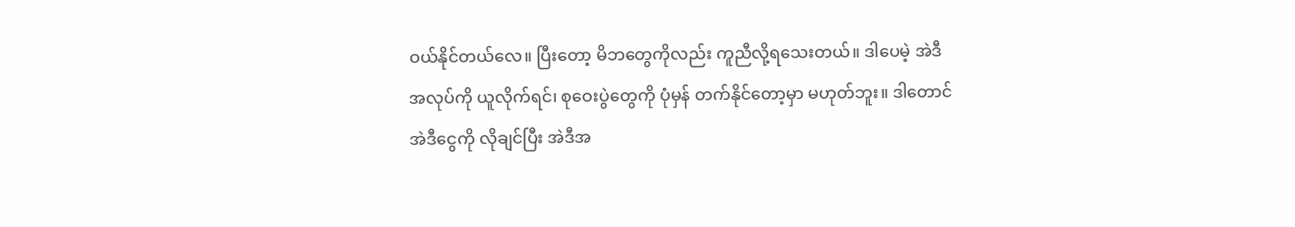ဝယ်နိုင်တယ်လေ။ ပြီးတော့ မိဘတွေကိုလည်း ကူညီလို့ရသေးတယ်။ ဒါပေမဲ့ အဲဒီအလုပ်ကို ယူလိုက်ရင်၊ စုဝေးပွဲတွေကို ပုံမှန် တက်နိုင်တော့မှာ မဟုတ်ဘူး။ ဒါတောင် အဲဒီငွေကို လိုချင်ပြီး အဲဒီအ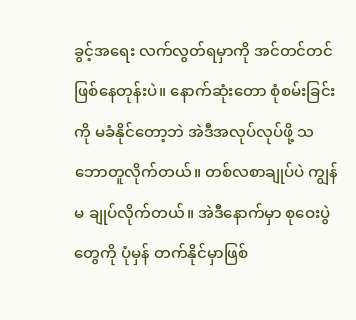ခွင့်အရေး လက်လွတ်ရမှာကို အင်တင်တင် ဖြစ်နေတုန်းပဲ။ နောက်ဆုံးတော စုံစမ်းခြင်းကို မခံနိုင်တော့ဘဲ အဲဒီအလုပ်လုပ်ဖို့ သဘောတူလိုက်တယ်။ တစ်လစာချုပ်ပဲ ကျွန်မ ချုပ်လိုက်တယ်။ အဲဒီနောက်မှာ စုဝေးပွဲတွေကို ပုံမှန် တက်နိုင်မှာဖြစ်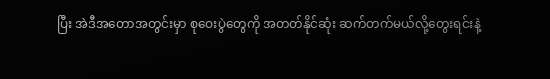ပြီး အဲဒီအတောအတွင်းမှာ စုဝေးပွဲတွေကို အတတ်နိုင်ဆုံး ဆက်တက်မယ်လို့တွေးရင်းနဲ့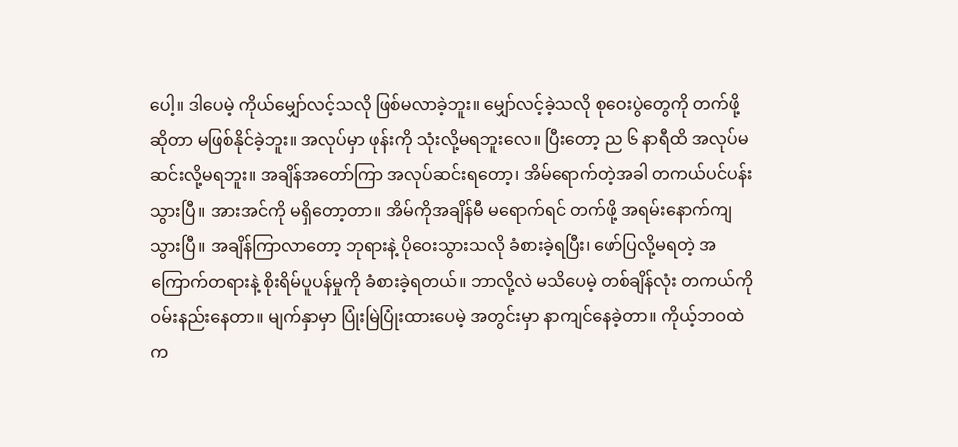ပေါ့။ ဒါပေမဲ့ ကိုယ်မျှော်လင့်သလို ဖြစ်မလာခဲ့ဘူး။ မျှော်လင့်ခဲ့သလို စုဝေးပွဲတွေကို တက်ဖို့ဆိုတာ မဖြစ်နိုင်ခဲ့ဘူး။ အလုပ်မှာ ဖုန်းကို သုံးလို့မရဘူးလေ။ ပြီးတော့ ည ၆ နာရီထိ အလုပ်မဆင်းလို့မရဘူး။ အချိန်အတော်ကြာ အလုပ်ဆင်းရတော့၊ အိမ်ရောက်တဲ့အခါ တကယ်ပင်ပန်းသွားပြီ။ အားအင်ကို မရှိတော့တာ။ အိမ်ကိုအချိန်မီ မရောက်ရင် တက်ဖို့ အရမ်းနောက်ကျသွားပြီ။ အချိန်ကြာလာတော့ ဘုရားနဲ့ ပိုဝေးသွားသလို ခံစားခဲ့ရပြီး၊ ဖော်ပြလို့မရတဲ့ အကြောက်တရားနဲ့ စိုးရိမ်ပူပန်မှုကို ခံစားခဲ့ရတယ်။ ဘာလို့လဲ မသိပေမဲ့ တစ်ချိန်လုံး တကယ်ကို ဝမ်းနည်းနေတာ။ မျက်နှာမှာ ပြုံးမြဲပြုံးထားပေမဲ့ အတွင်းမှာ နာကျင်နေခဲ့တာ။ ကိုယ့်ဘဝထဲက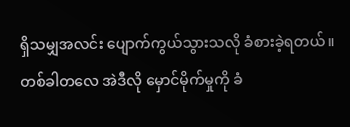ရှိသမျှအလင်း ပျောက်ကွယ်သွားသလို ခံစားခဲ့ရတယ်။ တစ်ခါတလေ အဲဒီလို မှောင်မိုက်မှုကို ခံ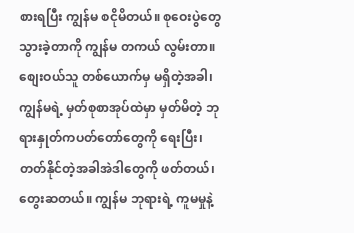စားရပြီး ကျွန်မ စငိုမိတယ်။ စုဝေးပွဲတွေ သွားခဲ့တာကို ကျွန်မ တကယ် လွမ်းတာ။ စျေးဝယ်သူ တစ်ယောက်မှ မရှိတဲ့အခါ၊ ကျွန်မရဲ့ မှတ်စုစာအုပ်ထဲမှာ မှတ်မိတဲ့ ဘုရားနှုတ်ကပတ်တော်တွေကို ရေးပြီး၊ တတ်နိုင်တဲ့အခါအဲဒါတွေကို ဖတ်တယ်၊ တွေးဆတယ်။ ကျွန်မ ဘုရားရဲ့ ကူမမှုနဲ့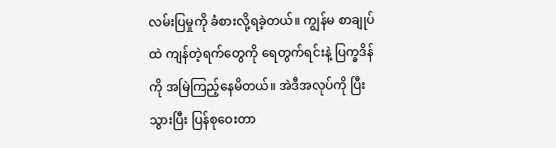လမ်းပြမှုကို ခံစားလို့ရခဲ့တယ်။ ကျွန်မ စာချုပ်ထဲ ကျန်တဲ့ရက်တွေကို ရေတွက်ရင်းနဲ့ ပြက္ခဒိန်ကို အမြဲကြည့်နေမိတယ်။ အဲဒီအလုပ်ကို ပြီးသွားပြီး ပြန်စုဝေးတာ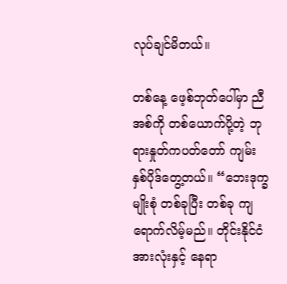လုပ်ချင်မိတယ်။

တစ်နေ့ ဖေ့စ်ဘုတ်ပေါ်မှာ ညီအစ်ကို တစ်ယောက်ပို့တဲ့ ဘုရားနှုတ်ကပတ်တော် ကျမ်းနှစ်ပိုဒ်တွေ့တယ်။ “ဘေးဒုက္ခမျိုးစုံ တစ်ခုပြီး တစ်ခု ကျရောက်လိမ့်မည်။ တိုင်းနိုင်ငံအားလုံးနှင့် နေရာ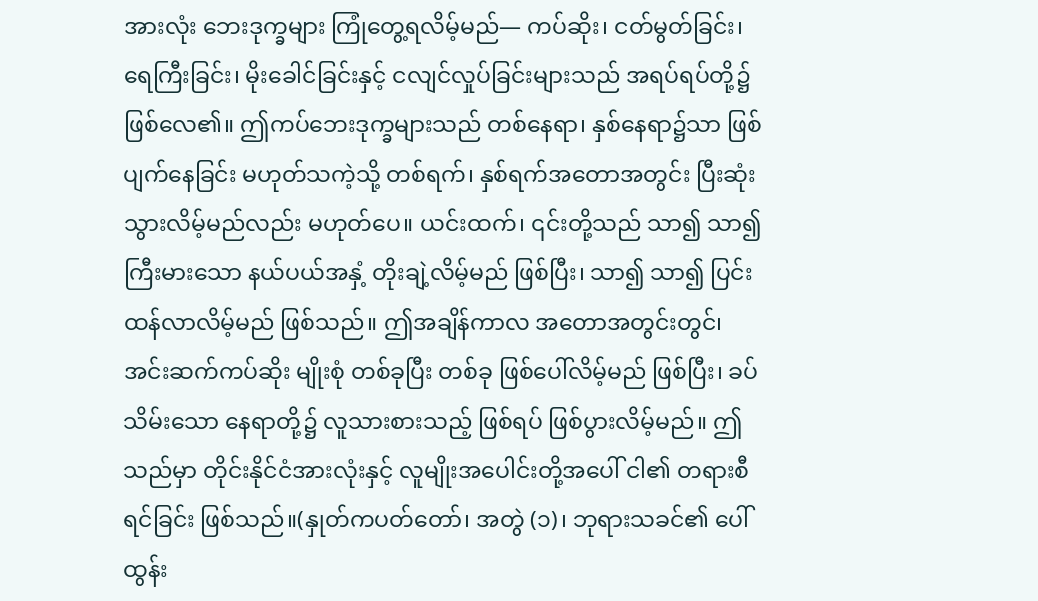အားလုံး ဘေးဒုက္ခများ ကြုံတွေ့ရလိမ့်မည်— ကပ်ဆိုး၊ ငတ်မွတ်ခြင်း၊ ရေကြီးခြင်း၊ မိုးခေါင်ခြင်းနှင့် ငလျင်လှုပ်ခြင်းများသည် အရပ်ရပ်တို့၌ ဖြစ်လေ၏။ ဤကပ်ဘေးဒုက္ခများသည် တစ်နေရာ၊ နှစ်နေရာ၌သာ ဖြစ်ပျက်နေခြင်း မဟုတ်သကဲ့သို့ တစ်ရက်၊ နှစ်ရက်အတောအတွင်း ပြီးဆုံး သွားလိမ့်မည်လည်း မဟုတ်ပေ။ ယင်းထက်၊ ၎င်းတို့သည် သာ၍ သာ၍ ကြီးမားသော နယ်ပယ်အနှံ့ တိုးချဲ့လိမ့်မည် ဖြစ်ပြီး၊ သာ၍ သာ၍ ပြင်းထန်လာလိမ့်မည် ဖြစ်သည်။ ဤအချိန်ကာလ အတောအတွင်းတွင်၊ အင်းဆက်ကပ်ဆိုး မျိုးစုံ တစ်ခုပြီး တစ်ခု ဖြစ်ပေါ်လိမ့်မည် ဖြစ်ပြီး၊ ခပ်သိမ်းသော နေရာတို့၌ လူသားစားသည့် ဖြစ်ရပ် ဖြစ်ပွားလိမ့်မည်။ ဤသည်မှာ တိုင်းနိုင်ငံအားလုံးနှင့် လူမျိုးအပေါင်းတို့အပေါ် ငါ၏ တရားစီရင်ခြင်း ဖြစ်သည်။(နှုတ်ကပတ်တော်၊ အတွဲ (၁)၊ ဘုရားသခင်၏ ပေါ်ထွန်း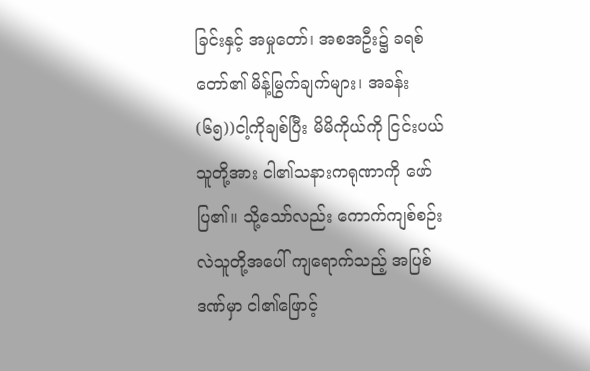ခြင်းနှင့် အမှုတော်၊ အစအဦး၌ ခရစ်တော်၏ မိန့်မြွက်ချက်များ၊ အခန်း (၆၅))ငါ့ကိုချစ်ပြီး မိမိကိုယ်ကို ငြင်းပယ်သူတို့အား ငါ၏သနားကရုဏာကို ဖော်ပြ၏။ သို့သော်လည်း ကောက်ကျစ်စဉ်းလဲသူတို့အပေါ် ကျရောက်သည့် အပြစ်ဒဏ်မှာ ငါ၏ဖြောင့်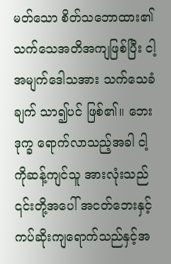မတ်သော စိတ်သဘောထား၏ သက်သေအတိအကျဖြစ်ပြီး ငါ့အမျက်ဒေါသအား သက်သေခံချက် သာ၍ပင် ဖြစ်၏။ ဘေးဒုက္ခ ရောက်လာသည့်အခါ ငါ့ကိုဆန့်ကျင်သူ အားလုံးသည် ၎င်းတို့အပေါ် အငတ်ဘေးနှင့် ကပ်ဆိုးကျရောက်သည်နှင့်အ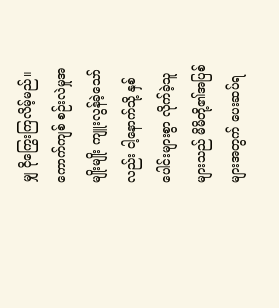မျှ ငိုကြွေးကြလိမ့်မည်။ ကောက်ကျစ် စဉ်းလဲမှုအမျိုးမျိုး ကျူးလွန်ခဲ့သော်လည်း ငါ့နောက်သို့ နှစ်ပေါင်းများစွာ လိုက်ခဲ့သူများသည် မိမိတို့၏အပြစ်များအတွက် ပေးဆပ်ရ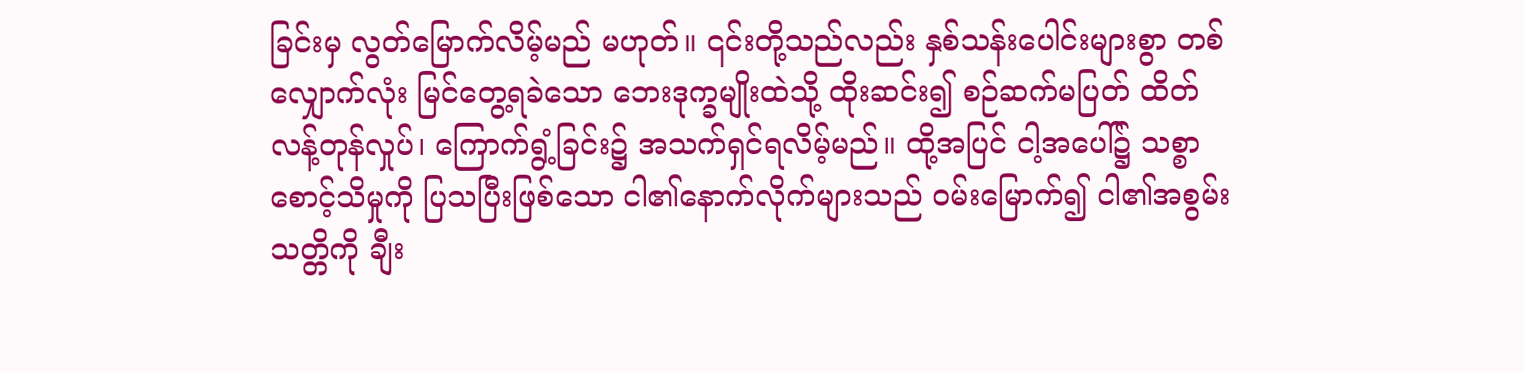ခြင်းမှ လွတ်မြောက်လိမ့်မည် မဟုတ်။ ၎င်းတို့သည်လည်း နှစ်သန်းပေါင်းများစွာ တစ်လျှောက်လုံး မြင်တွေ့ရခဲသော ဘေးဒုက္ခမျိုးထဲသို့ ထိုးဆင်း၍ စဉ်ဆက်မပြတ် ထိတ်လန့်တုန်လှုပ်၊ ကြောက်ရွံ့ခြင်း၌ အသက်ရှင်ရလိမ့်မည်။ ထို့အပြင် ငါ့အပေါ်၌ သစ္စာစောင့်သိမှုကို ပြသပြီးဖြစ်သော ငါ၏နောက်လိုက်များသည် ဝမ်းမြောက်၍ ငါ၏အစွမ်းသတ္တိကို ချီး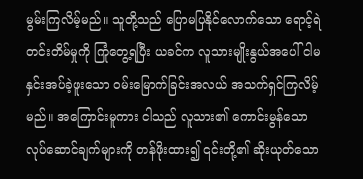မွမ်းကြလိမ့်မည်။ သူတို့သည် ပြောမပြနိုင်လောက်သော ရောင့်ရဲတင်းတိမ်မှုကို ကြုံတွေ့ရပြီး ယခင်က လူသားမျိုးနွယ်အပေါ် ငါမနှင်းအပ်ခဲ့ဖူးသော ဝမ်းမြောက်ခြင်းအလယ် အသက်ရှင်ကြလိမ့်မည်။ အကြောင်းမူကား ငါသည် လူသား၏ ကောင်းမွန်သော လုပ်ဆောင်ချက်များကို တန်ဖိုးထား၍ ၎င်းတို့၏ ဆိုးယုတ်သော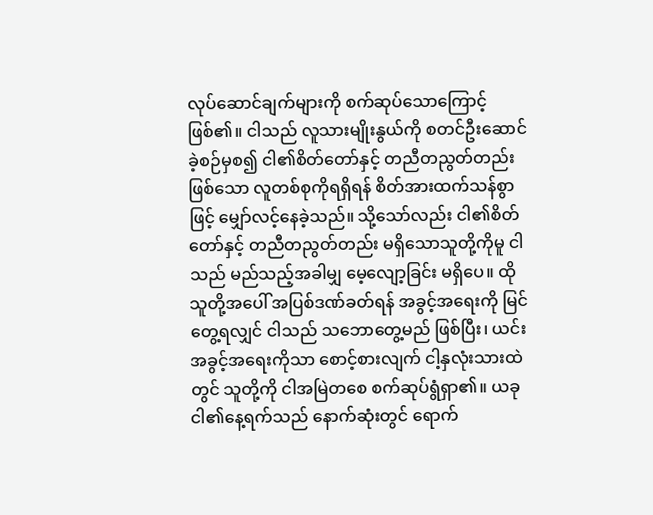လုပ်ဆောင်ချက်များကို စက်ဆုပ်သောကြောင့်ဖြစ်၏။ ငါသည် လူသားမျိုးနွယ်ကို စတင်ဦးဆောင်ခဲ့စဉ်မှစ၍ ငါ၏စိတ်တော်နှင့် တညီတညွတ်တည်းဖြစ်သော လူတစ်စုကိုရရှိရန် စိတ်အားထက်သန်စွာဖြင့် မျှော်လင့်နေခဲ့သည်။ သို့သော်လည်း ငါ၏စိတ်တော်နှင့် တညီတညွတ်တည်း မရှိသောသူတို့ကိုမူ ငါသည် မည်သည့်အခါမျှ မေ့လျော့ခြင်း မရှိပေ။ ထိုသူတို့အပေါ် အပြစ်ဒဏ်ခတ်ရန် အခွင့်အရေးကို မြင်တွေ့ရလျှင် ငါသည် သဘောတွေ့မည် ဖြစ်ပြီး၊ ယင်းအခွင့်အရေးကိုသာ စောင့်စားလျက် ငါ့နှလုံးသားထဲတွင် သူတို့ကို ငါအမြဲတစေ စက်ဆုပ်ရွံရှာ၏။ ယခု ငါ၏နေ့ရက်သည် နောက်ဆုံးတွင် ရောက်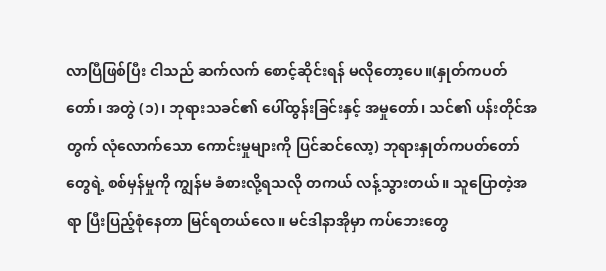လာပြီဖြစ်ပြီး ငါသည် ဆက်လက် စောင့်ဆိုင်းရန် မလိုတော့ပေ။(နှုတ်ကပတ်တော်၊ အတွဲ (၁)၊ ဘုရားသခင်၏ ပေါ်ထွန်းခြင်းနှင့် အမှုတော်၊ သင်၏ ပန်းတိုင်အတွက် လုံလောက်သော ကောင်းမှုများကို ပြင်ဆင်လော့) ဘုရားနှုတ်ကပတ်တော်တွေရဲ့ စစ်မှန်မှုကို ကျွန်မ ခံစားလို့ရသလို တကယ် လန့်သွားတယ်။ သူပြောတဲ့အရာ ပြီးပြည့်စုံနေတာ မြင်ရတယ်လေ။ မင်ဒါနာအိုမှာ ကပ်ဘေးတွေ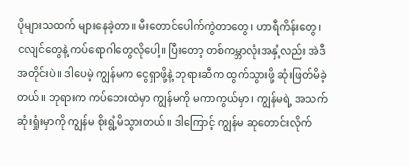ပိုများသထက် များနေခဲ့တာ။ မီးတောင်ပေါက်ကွဲတာတွေ၊ ဟာရီကိန်းတွေ၊ ငလျင်တွေနဲ့ ကပ်ရောဂါတွေလိုပေါ့။ ပြီးတော့ တစ်ကမ္ဘာလုံးအနှံ့လည်း အဲဒီအတိုင်းပဲ။ ဒါပေမဲ့ ကျွန်မက ငွေရှာဖို့နဲ့ ဘုရားဆီက ထွက်သွားဖို့ ဆုံးဖြတ်မိခဲ့တယ်။ ဘုရားက ကပ်ဘေးထဲမှာ ကျွန်မကို မကာကွယ်မှာ၊ ကျွန်မရဲ့ အသက်ဆုံးရှုံးမှာကို ကျွန်မ စိုးရွံ့မိသွားတယ်။ ဒါကြောင့် ကျွန်မ ဆုတောင်းလိုက်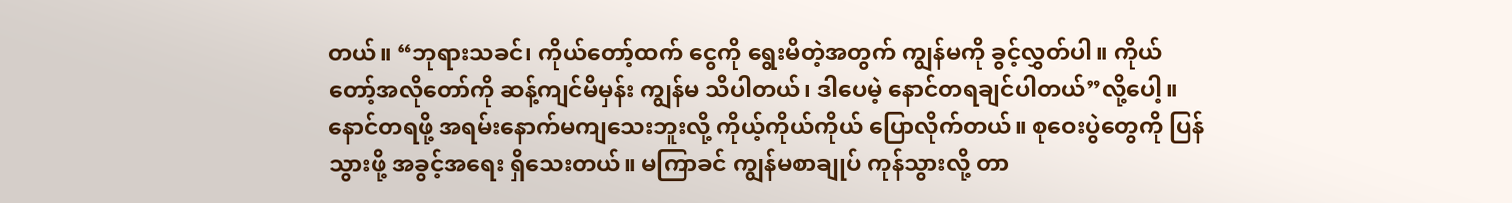တယ်။ “ဘုရားသခင်၊ ကိုယ်တော့်ထက် ငွေကို ရွေးမိတဲ့အတွက် ကျွန်မကို ခွင့်လွှတ်ပါ။ ကိုယ်တော့်အလိုတော်ကို ဆန့်ကျင်မိမှန်း ကျွန်မ သိပါတယ်၊ ဒါပေမဲ့ နောင်တရချင်ပါတယ်”လို့ပေါ့။ နောင်တရဖို့ အရမ်းနောက်မကျသေးဘူးလို့ ကိုယ့်ကိုယ်ကိုယ် ပြောလိုက်တယ်။ စုဝေးပွဲတွေကို ပြန်သွားဖို့ အခွင့်အရေး ရှိသေးတယ်။ မကြာခင် ကျွန်မစာချုပ် ကုန်သွားလို့ တာ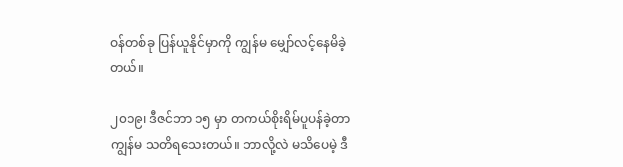ဝန်တစ်ခု ပြန်ယူနိုင်မှာကို ကျွန်မ မျှော်လင့်နေမိခဲ့တယ်။

၂၀၁၉၊ ဒီဇင်ဘာ ၁၅ မှာ တကယ်စိုးရိမ်ပူပန်ခဲ့တာ ကျွန်မ သတိရသေးတယ်။ ဘာလို့လဲ မသိပေမဲ့ ဒီ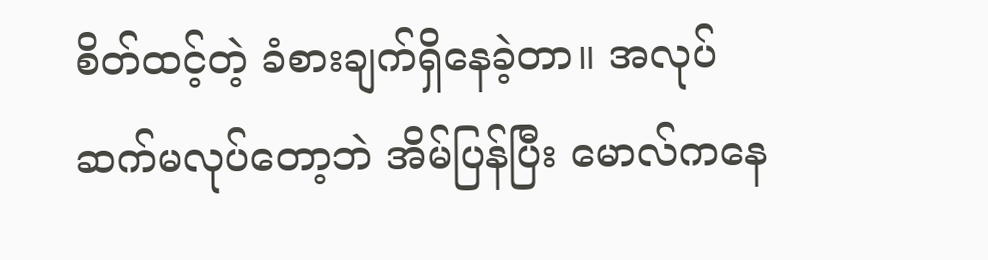စိတ်ထင့်တဲ့ ခံစားချက်ရှိနေခဲ့တာ။ အလုပ်ဆက်မလုပ်တော့ဘဲ အိမ်ပြန်ပြီး မောလ်ကနေ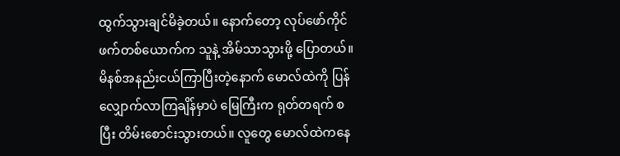ထွက်သွားချင်မိခဲ့တယ်။ နောက်တော့ လုပ်ဖော်ကိုင်ဖက်တစ်ယောက်က သူနဲ့ အိမ်သာသွားဖို့ ပြောတယ်။ မိနစ်အနည်းငယ်ကြာပြီးတဲ့နောက် မောလ်ထဲကို ပြန်လျှောက်လာကြချိန်မှာပဲ မြေကြီးက ရုတ်တရက် စပြီး တိမ်းစောင်းသွားတယ်။ လူတွေ မောလ်ထဲကနေ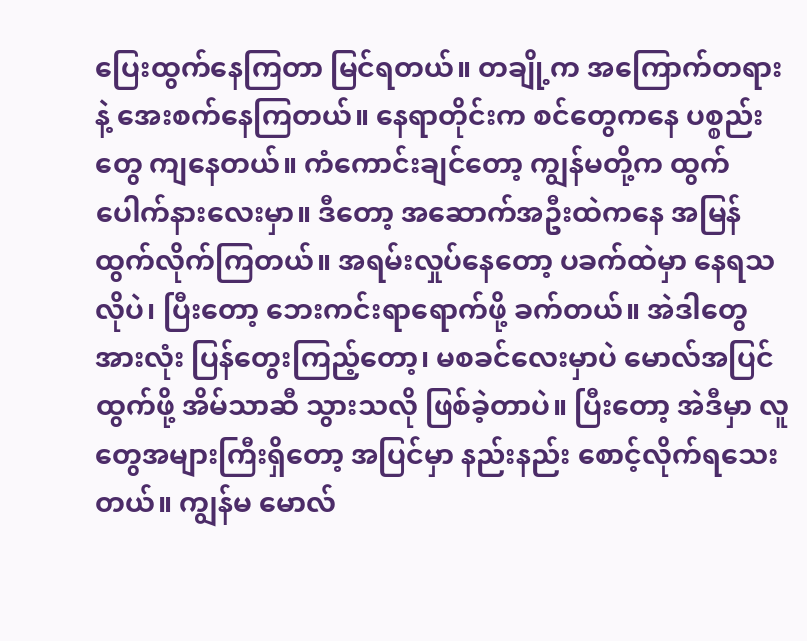ပြေးထွက်နေကြတာ မြင်ရတယ်။ တချို့က အကြောက်တရားနဲ့ အေးစက်နေကြတယ်။ နေရာတိုင်းက စင်တွေကနေ ပစ္စည်းတွေ ကျနေတယ်။ ကံကောင်းချင်တော့ ကျွန်မတို့က ထွက်ပေါက်နားလေးမှာ။ ဒီတော့ အဆောက်အဦးထဲကနေ အမြန်ထွက်လိုက်ကြတယ်။ အရမ်းလှုပ်နေတော့ ပခက်ထဲမှာ နေရသလိုပဲ၊ ပြီးတော့ ဘေးကင်းရာရောက်ဖို့ ခက်တယ်။ အဲဒါတွေအားလုံး ပြန်တွေးကြည့်တော့၊ မစခင်လေးမှာပဲ မောလ်အပြင်ထွက်ဖို့ အိမ်သာဆီ သွားသလို ဖြစ်ခဲ့တာပဲ။ ပြီးတော့ အဲဒီမှာ လူတွေအများကြီးရှိတော့ အပြင်မှာ နည်းနည်း စောင့်လိုက်ရသေးတယ်။ ကျွန်မ မောလ်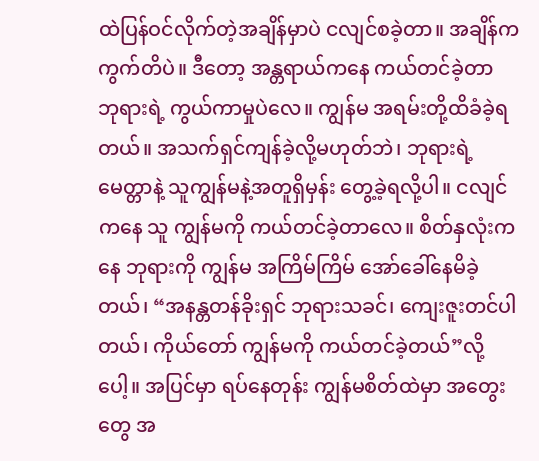ထဲပြန်ဝင်လိုက်တဲ့အချိန်မှာပဲ ငလျင်စခဲ့တာ။ အချိန်က ကွက်တိပဲ။ ဒီတော့ အန္တရာယ်ကနေ ကယ်တင်ခဲ့တာ ဘုရားရဲ့ ကွယ်ကာမှုပဲလေ။ ကျွန်မ အရမ်းတို့ထိခံခဲ့ရတယ်။ အသက်ရှင်ကျန်ခဲ့လို့မဟုတ်ဘဲ၊ ဘုရားရဲ့ မေတ္တာနဲ့ သူကျွန်မနဲ့အတူရှိမှန်း တွေ့ခဲ့ရလို့ပါ။ ငလျင်ကနေ သူ ကျွန်မကို ကယ်တင်ခဲ့တာလေ။ စိတ်နှလုံးကနေ ဘုရားကို ကျွန်မ အကြိမ်ကြိမ် အော်ခေါ်နေမိခဲ့တယ်၊ “အနန္တတန်ခိုးရှင် ဘုရားသခင်၊ ကျေးဇူးတင်ပါတယ်၊ ကိုယ်တော် ကျွန်မကို ကယ်တင်ခဲ့တယ်”လို့ပေါ့။ အပြင်မှာ ရပ်နေတုန်း ကျွန်မစိတ်ထဲမှာ အတွေးတွေ အ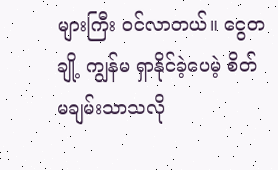များကြီး ဝင်လာတယ်။ ငွေတချို့ ကျွန်မ ရှာနိုင်ခဲ့ပေမဲ့ စိတ်မချမ်းသာသလို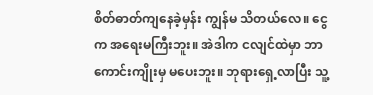စိတ်ဓာတ်ကျနေခဲ့မှန်း ကျွန်မ သိတယ်လေ။ ငွေက အရေးမကြီးဘူး။ အဲဒါက ငလျင်ထဲမှာ ဘာကောင်းကျိုးမှ မပေးဘူး။ ဘုရားရှေ့လာပြီး သူ့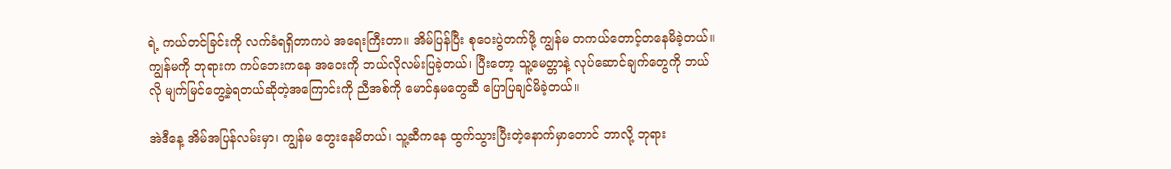ရဲ့ ကယ်တင်ခြင်းကို လက်ခံရရှိတာကပဲ အရေးကြီးတာ။ အိမ်ပြန်ပြီး စုဝေးပွဲတက်ဖို့ ကျွန်မ တကယ်တောင့်တနေမိခဲ့တယ်။ ကျွန်မကို ဘုရားက ကပ်ဘေးကနေ အဝေးကို ဘယ်လိုလမ်းပြခဲ့တယ်၊ ပြီးတော့ သူ့မေတ္တာနဲ့ လုပ်ဆောင်ချက်တွေကို ဘယ်လို မျက်မြင်တွေ့ခဲ့ရတယ်ဆိုတဲ့အကြောင်းကို ညီအစ်ကို မောင်နှမတွေဆီ ပြောပြချင်မိခဲ့တယ်။

အဲဒီနေ့ အိမ်အပြန်လမ်းမှာ၊ ကျွန်မ တွေးနေမိတယ်၊ သူ့ဆီကနေ ထွက်သွားပြီးတဲ့နောက်မှာတောင် ဘာလို့ ဘုရား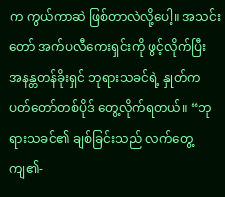က ကွယ်ကာဆဲ ဖြစ်တာလဲလို့ပေါ့။ အသင်းတော် အက်ပလီကေးရှင်းကို ဖွင့်လိုက်ပြီး အနန္တတန်ခိုးရှင် ဘုရားသခင်ရဲ့ နှုတ်ကပတ်တော်တစ်ပိုဒ် တွေ့လိုက်ရတယ်။ “ဘုရားသခင်၏ ချစ်ခြင်းသည် လက်တွေ့ကျ၏-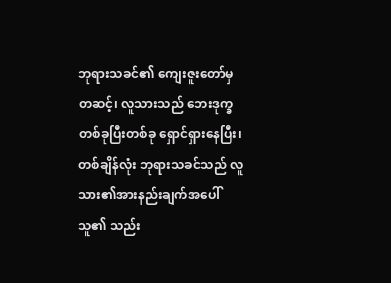ဘုရားသခင်၏ ကျေးဇူးတော်မှတဆင့်၊ လူသားသည် ဘေးဒုက္ခ တစ်ခုပြီးတစ်ခု ရှောင်ရှားနေပြီး၊ တစ်ချိန်လုံး ဘုရားသခင်သည် လူသား၏အားနည်းချက်အပေါ် သူ၏ သည်း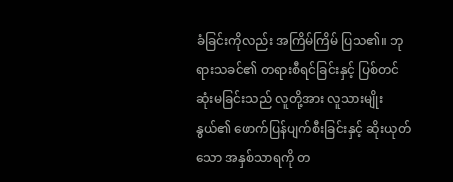ခံခြင်းကိုလည်း အကြိမ်ကြိမ် ပြသ၏။ ဘုရားသခင်၏ တရားစီရင်ခြင်းနှင့် ပြစ်တင်ဆုံးမခြင်းသည် လူတို့အား လူသားမျိုးနွယ်၏ ဖောက်ပြန်ပျက်စီးခြင်းနှင့် ဆိုးယုတ်သော အနှစ်သာရကို တ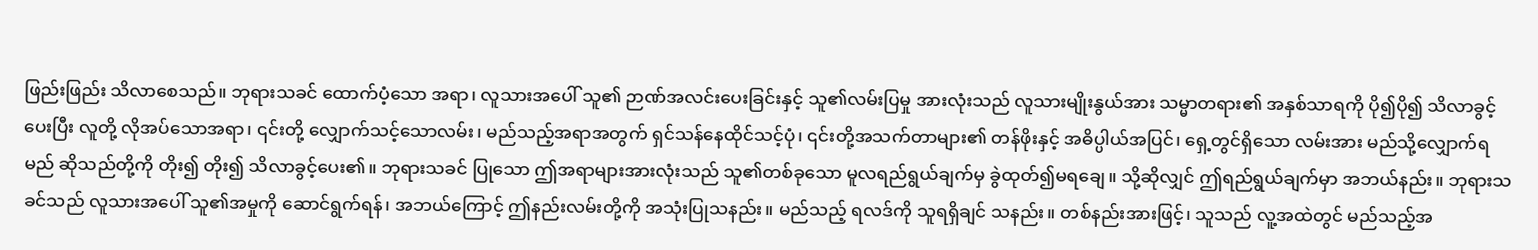ဖြည်းဖြည်း သိလာစေသည်။ ဘုရားသခင် ထောက်ပံ့သော အရာ၊ လူသားအပေါ် သူ၏ ဉာဏ်အလင်းပေးခြင်းနှင့် သူ၏လမ်းပြမှု အားလုံးသည် လူသားမျိုးနွယ်အား သမ္မာတရား၏ အနှစ်သာရကို ပို၍ပို၍ သိလာခွင့်ပေးပြီး လူတို့ လိုအပ်သောအရာ၊ ၎င်းတို့ လျှောက်သင့်သောလမ်း၊ မည်သည့်အရာအတွက် ရှင်သန်နေထိုင်သင့်ပုံ၊ ၎င်းတို့အသက်တာများ၏ တန်ဖိုးနှင့် အဓိပ္ပါယ်အပြင်၊ ရှေ့တွင်ရှိသော လမ်းအား မည်သို့လျှောက်ရမည် ဆိုသည်တို့ကို တိုး၍ တိုး၍ သိလာခွင့်ပေး၏။ ဘုရားသခင် ပြုသော ဤအရာများအားလုံးသည် သူ၏တစ်ခုသော မူလရည်ရွယ်ချက်မှ ခွဲထုတ်၍မရချေ။ သို့ဆိုလျှင် ဤရည်ရွယ်ချက်မှာ အဘယ်နည်း။ ဘုရားသခင်သည် လူသားအပေါ် သူ၏အမှုကို ဆောင်ရွက်ရန်၊ အဘယ်ကြောင့် ဤနည်းလမ်းတို့ကို အသုံးပြုသနည်း။ မည်သည့် ရလဒ်ကို သူရရှိချင် သနည်း။ တစ်နည်းအားဖြင့်၊ သူသည် လူ့အထဲတွင် မည်သည့်အ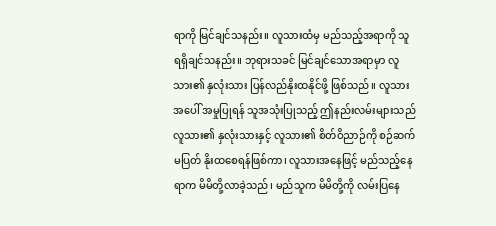ရာကို မြင်ချင်သနည်း။ လူသားထံမှ မည်သည့်အရာကို သူရရှိချင်သနည်း။ ဘုရားသခင် မြင်ချင်သောအရာမှာ လူသား၏ နှလုံးသား ပြန်လည်နိုးထနိုင်ဖို့ ဖြစ်သည်။ လူသားအပေါ် အမှုပြုရန် သူအသုံးပြုသည့် ဤနည်းလမ်းများသည် လူသား၏ နှလုံးသားနှင့် လူသား၏ စိတ်ဝိညာဉ်ကို စဉ်ဆက်မပြတ် နိုးထစေရန်ဖြစ်ကာ၊ လူသားအနေဖြင့် မည်သည့်နေရာက မိမိတို့လာခဲ့သည်၊ မည်သူက မိမိတို့ကို လမ်းပြနေ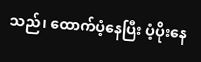သည်၊ ထောက်ပံ့နေပြီး ပံ့ပိုးနေ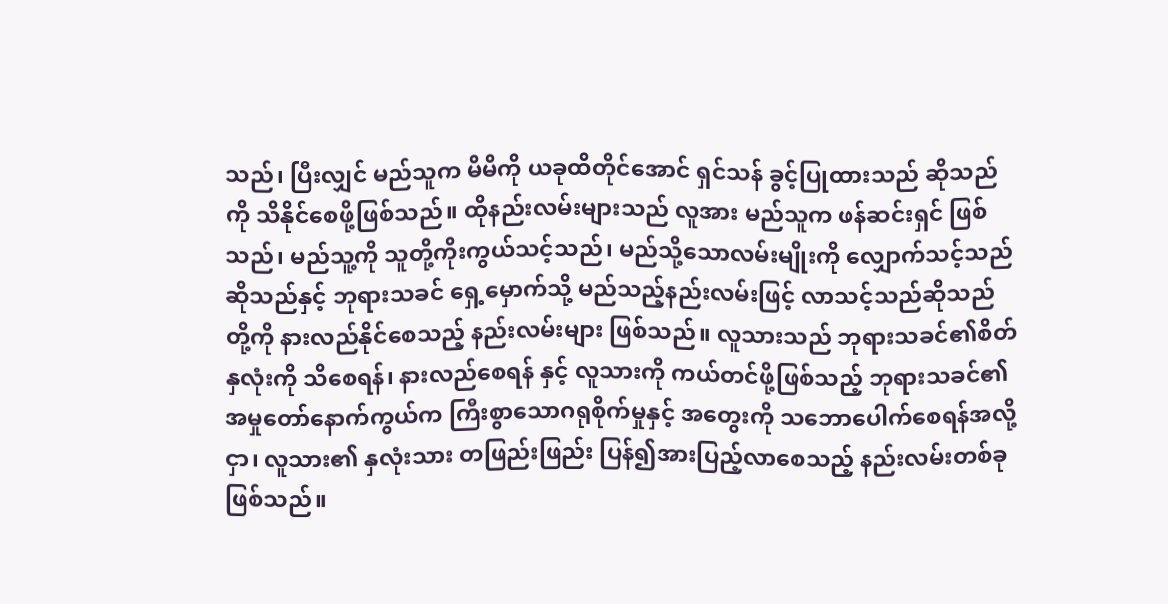သည်၊ ပြီးလျှင် မည်သူက မိမိကို ယခုထိတိုင်အောင် ရှင်သန် ခွင့်ပြုထားသည် ဆိုသည်ကို သိနိုင်စေဖို့ဖြစ်သည်။ ထိုနည်းလမ်းများသည် လူအား မည်သူက ဖန်ဆင်းရှင် ဖြစ်သည်၊ မည်သူ့ကို သူတို့ကိုးကွယ်သင့်သည်၊ မည်သို့သောလမ်းမျိုးကို လျှောက်သင့်သည်ဆိုသည်နှင့် ဘုရားသခင် ရှေ့မှောက်သို့ မည်သည့်နည်းလမ်းဖြင့် လာသင့်သည်ဆိုသည်တို့ကို နားလည်နိုင်စေသည့် နည်းလမ်းများ ဖြစ်သည်။ လူသားသည် ဘုရားသခင်၏စိတ်နှလုံးကို သိစေရန်၊ နားလည်စေရန် နှင့် လူသားကို ကယ်တင်ဖို့ဖြစ်သည့် ဘုရားသခင်၏ အမှုတော်နောက်ကွယ်က ကြီးစွာသောဂရုစိုက်မှုနှင့် အတွေးကို သဘောပေါက်စေရန်အလို့ငှာ၊ လူသား၏ နှလုံးသား တဖြည်းဖြည်း ပြန်၍အားပြည့်လာစေသည့် နည်းလမ်းတစ်ခု ဖြစ်သည်။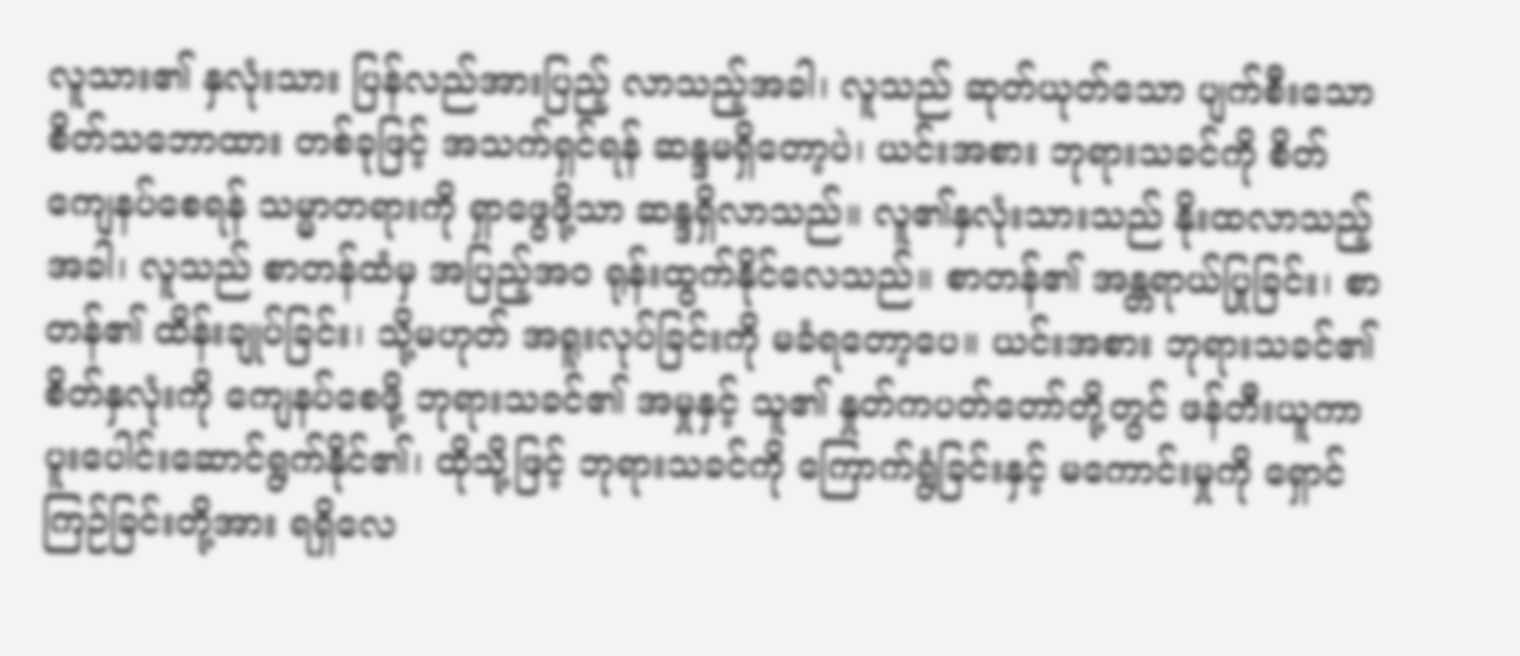လူသား၏ နှလုံးသား ပြန်လည်အားပြည့် လာသည့်အခါ၊ လူသည် ဆုတ်ယုတ်သော ပျက်စီးသော စိတ်သဘောထား တစ်ခုဖြင့် အသက်ရှင်ရန် ဆန္ဒမရှိတော့ပဲ၊ ယင်းအစား ဘုရားသခင်ကို စိတ်ကျေနပ်စေရန် သမ္မာတရားကို ရှာဖွေဖို့သာ ဆန္ဒရှိလာသည်။ လူ၏နှလုံးသားသည် နိုးထလာသည့်အခါ၊ လူသည် စာတန်ထံမှ အပြည့်အဝ ရုန်းထွက်နိုင်လေသည်။ စာတန်၏ အန္တရာယ်ပြုခြင်း၊ စာတန်၏ ထိန်းချုပ်ခြင်း၊ သို့မဟုတ် အရူးလုပ်ခြင်းကို မခံရတော့ပေ။ ယင်းအစား ဘုရားသခင်၏ စိတ်နှလုံးကို ကျေနပ်စေဖို့ ဘုရားသခင်၏ အမှုနှင့် သူ၏ နှုတ်ကပတ်တော်တို့တွင် ဖန်တီးယူကာ ပူးပေါင်းဆောင်ရွက်နိုင်၏၊ ထိုသို့ဖြင့် ဘုရားသခင်ကို ကြောက်ရွံခြင်းနှင့် မကောင်းမှုကို ရှောင်ကြဉ်ခြင်းတို့အား ရရှိလေ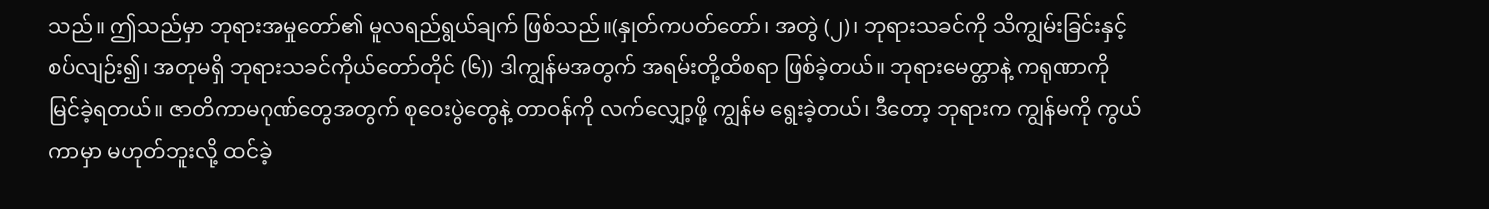သည်။ ဤသည်မှာ ဘုရားအမှုတော်၏ မူလရည်ရွယ်ချက် ဖြစ်သည်။(နှုတ်ကပတ်တော်၊ အတွဲ (၂)၊ ဘုရားသခင်ကို သိကျွမ်းခြင်းနှင့် စပ်လျဉ်း၍၊ အတုမရှိ ဘုရားသခင်ကိုယ်တော်တိုင် (၆)) ဒါကျွန်မအတွက် အရမ်းတို့ထိစရာ ဖြစ်ခဲ့တယ်။ ဘုရားမေတ္တာနဲ့ ကရုဏာကို မြင်ခဲ့ရတယ်။ ဇာတိကာမဂုဏ်တွေအတွက် စုဝေးပွဲတွေနဲ့ တာဝန်ကို လက်လျှော့ဖို့ ကျွန်မ ရွေးခဲ့တယ်၊ ဒီတော့ ဘုရားက ကျွန်မကို ကွယ်ကာမှာ မဟုတ်ဘူးလို့ ထင်ခဲ့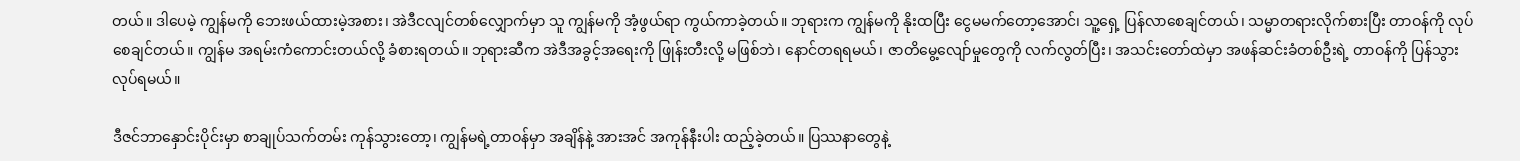တယ်။ ဒါပေမဲ့ ကျွန်မကို ဘေးဖယ်ထားမဲ့အစား၊ အဲဒီငလျင်တစ်လျှောက်မှာ သူ ကျွန်မကို အံ့ဖွယ်ရာ ကွယ်ကာခဲ့တယ်။ ဘုရားက ကျွန်မကို နိုးထပြီး ငွေမမက်တော့အောင်၊ သူ့ရှေ့ ပြန်လာစေချင်တယ်၊ သမ္မာတရားလိုက်စားပြီး တာဝန်ကို လုပ်စေချင်တယ်။ ကျွန်မ အရမ်းကံကောင်းတယ်လို့ ခံစားရတယ်။ ဘုရားဆီက အဲဒီအခွင့်အရေးကို ဖြုန်းတီးလို့ မဖြစ်ဘဲ၊ နောင်တရရမယ်၊ ဇာတိမွေ့လျော်မှုတွေကို လက်လွတ်ပြီး၊ အသင်းတော်ထဲမှာ အဖန်ဆင်းခံတစ်ဦးရဲ့ တာဝန်ကို ပြန်သွားလုပ်ရမယ်။

ဒီဇင်ဘာနှောင်းပိုင်းမှာ စာချုပ်သက်တမ်း ကုန်သွားတော့၊ ကျွန်မရဲ့တာဝန်မှာ အချိန်နဲ့ အားအင် အကုန်နီးပါး ထည့်ခဲ့တယ်။ ပြဿနာတွေနဲ့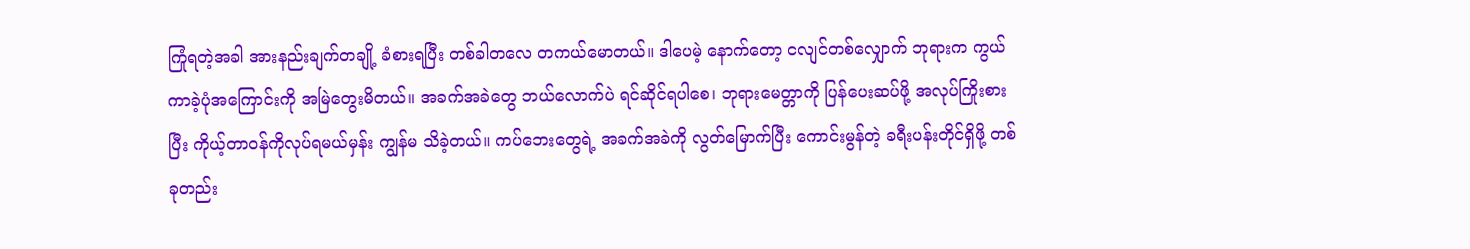ကြုံရတဲ့အခါ အားနည်းချက်တချို့ ခံစားရပြီး တစ်ခါတလေ တကယ်မောတယ်။ ဒါပေမဲ့ နောက်တော့ ငလျင်တစ်လျှောက် ဘုရားက ကွယ်ကာခဲ့ပုံအကြောင်းကို အမြဲတွေးမိတယ်။ အခက်အခဲတွေ ဘယ်လောက်ပဲ ရင်ဆိုင်ရပါစေ၊ ဘုရားမေတ္တာကို ပြန်ပေးဆပ်ဖို့ အလုပ်ကြိုးစားပြီး ကိုယ့်တာဝန်ကိုလုပ်ရမယ်မှန်း ကျွန်မ သိခဲ့တယ်။ ကပ်ဘေးတွေရဲ့ အခက်အခဲကို လွတ်မြောက်ပြီး ကောင်းမွန်တဲ့ ခရီးပန်းတိုင်ရှိဖို့ တစ်ခုတည်း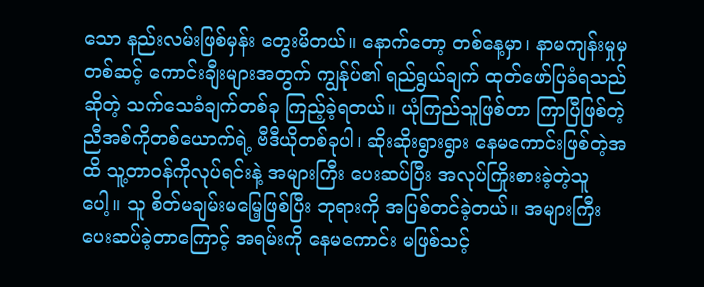သော နည်းလမ်းဖြစ်မှန်း တွေးမိတယ်။ နောက်တော့ တစ်နေ့မှာ၊ နာမကျန်းမှုမှတစ်ဆင့် ကောင်းချီးများအတွက် ကျွန်ုပ်၏ ရည်ရွယ်ချက် ထုတ်ဖော်ပြခံရသည်ဆိုတဲ့ သက်သေခံချက်တစ်ခု ကြည့်ခဲ့ရတယ်။ ယုံကြည်သူဖြစ်တာ ကြာပြီဖြစ်တဲ့ ညီအစ်ကိုတစ်ယောက်ရဲ့ ဗီဒီယိုတစ်ခုပါ၊ ဆိုးဆိုးရွားရွား နေမကောင်းဖြစ်တဲ့အထိ သူ့တာဝန်ကိုလုပ်ရင်းနဲ့ အများကြီး ပေးဆပ်ပြီး အလုပ်ကြိုးစားခဲ့တဲ့သူပေါ့။ သူ စိတ်မချမ်းမမြေ့ဖြစ်ပြီး ဘုရားကို အပြစ်တင်ခဲ့တယ်။ အများကြီး ပေးဆပ်ခဲ့တာကြောင့် အရမ်းကို နေမကောင်း မဖြစ်သင့်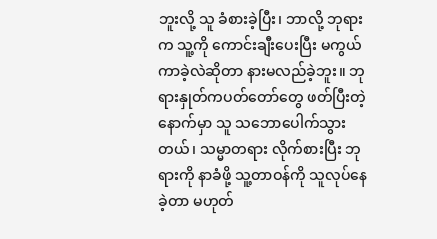ဘူးလို့ သူ ခံစားခဲ့ပြီး၊ ဘာလို့ ဘုရားက သူ့ကို ကောင်းချီးပေးပြီး မကွယ်ကာခဲ့လဲဆိုတာ နားမလည်ခဲ့ဘူး။ ဘုရားနှုတ်ကပတ်တော်တွေ ဖတ်ပြီးတဲ့နောက်မှာ သူ သဘောပေါက်သွားတယ်၊ သမ္မာတရား လိုက်စားပြီး ဘုရားကို နာခံဖို့ သူ့တာဝန်ကို သူလုပ်နေခဲ့တာ မဟုတ်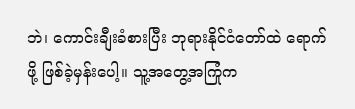ဘဲ၊ ကောင်းချီးခံစားပြီး ဘုရားနိုင်ငံတော်ထဲ ရောက်ဖို့ ဖြစ်ခဲ့မှန်းပေါ့။ သူ့အတွေ့အကြုံက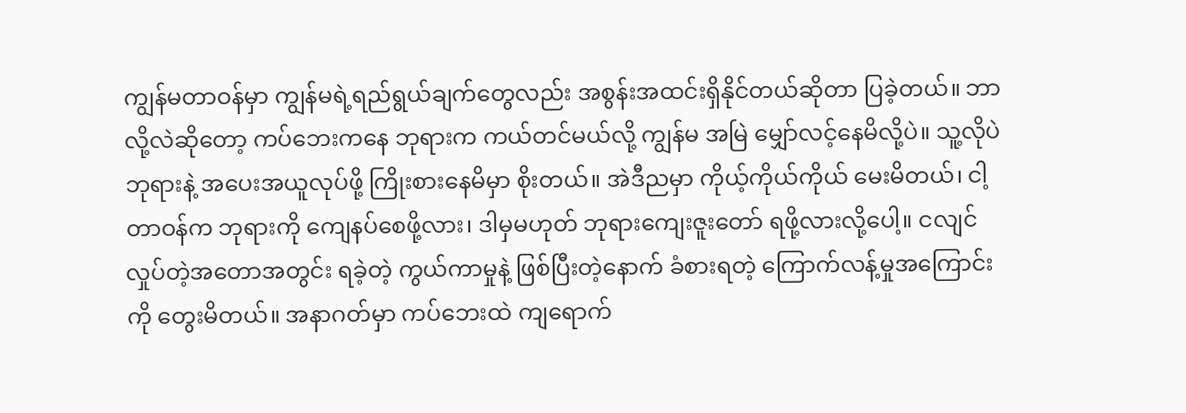ကျွန်မတာဝန်မှာ ကျွန်မရဲ့ရည်ရွယ်ချက်တွေလည်း အစွန်းအထင်းရှိနိုင်တယ်ဆိုတာ ပြခဲ့တယ်။ ဘာလို့လဲဆိုတော့ ကပ်ဘေးကနေ ဘုရားက ကယ်တင်မယ်လို့ ကျွန်မ အမြဲ မျှော်လင့်နေမိလို့ပဲ။ သူ့လိုပဲ ဘုရားနဲ့ အပေးအယူလုပ်ဖို့ ကြိုးစားနေမိမှာ စိုးတယ်။ အဲဒီညမှာ ကိုယ့်ကိုယ်ကိုယ် မေးမိတယ်၊ ငါ့တာဝန်က ဘုရားကို ကျေနပ်စေဖို့လား၊ ဒါမှမဟုတ် ဘုရားကျေးဇူးတော် ရဖို့လားလို့ပေါ့။ ငလျင်လှုပ်တဲ့အတောအတွင်း ရခဲ့တဲ့ ကွယ်ကာမှုနဲ့ ဖြစ်ပြီးတဲ့နောက် ခံစားရတဲ့ ကြောက်လန့်မှုအကြောင်းကို တွေးမိတယ်။ အနာဂတ်မှာ ကပ်ဘေးထဲ ကျရောက်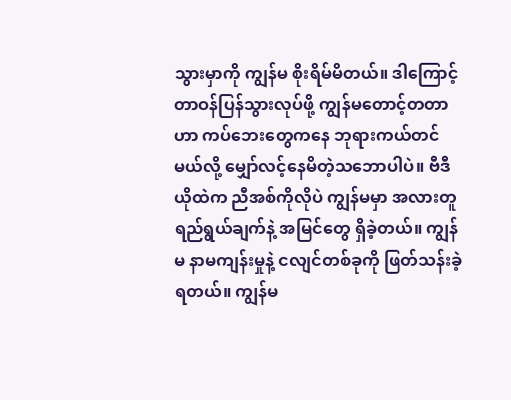သွားမှာကို ကျွန်မ စိုးရိမ်မိတယ်။ ဒါကြောင့် တာဝန်ပြန်သွားလုပ်ဖို့ ကျွန်မတောင့်တတာဟာ ကပ်ဘေးတွေကနေ ဘုရားကယ်တင်မယ်လို့ မျှော်လင့်နေမိတဲ့သဘောပါပဲ။ ဗီဒီယိုထဲက ညီအစ်ကိုလိုပဲ ကျွန်မမှာ အလားတူ ရည်ရွယ်ချက်နဲ့ အမြင်တွေ ရှိခဲ့တယ်။ ကျွန်မ နာမကျန်းမှုနဲ့ ငလျင်တစ်ခုကို ဖြတ်သန်းခဲ့ရတယ်။ ကျွန်မ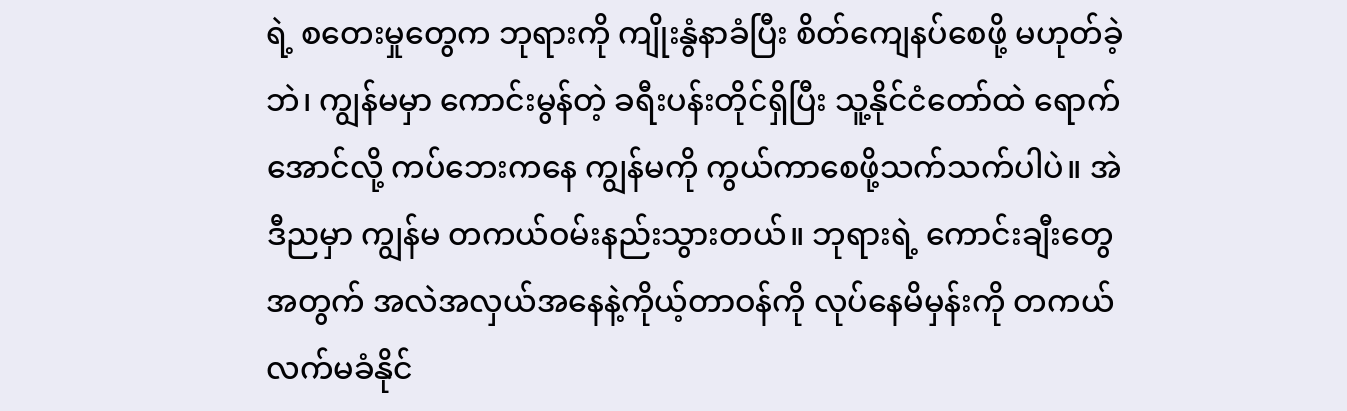ရဲ့ စတေးမှုတွေက ဘုရားကို ကျိုးနွံနာခံပြီး စိတ်ကျေနပ်စေဖို့ မဟုတ်ခဲ့ဘဲ၊ ကျွန်မမှာ ကောင်းမွန်တဲ့ ခရီးပန်းတိုင်ရှိပြီး သူ့နိုင်ငံတော်ထဲ ရောက်အောင်လို့ ကပ်ဘေးကနေ ကျွန်မကို ကွယ်ကာစေဖို့သက်သက်ပါပဲ။ အဲဒီညမှာ ကျွန်မ တကယ်ဝမ်းနည်းသွားတယ်။ ဘုရားရဲ့ ကောင်းချီးတွေအတွက် အလဲအလှယ်အနေနဲ့ကိုယ့်တာဝန်ကို လုပ်နေမိမှန်းကို တကယ်လက်မခံနိုင်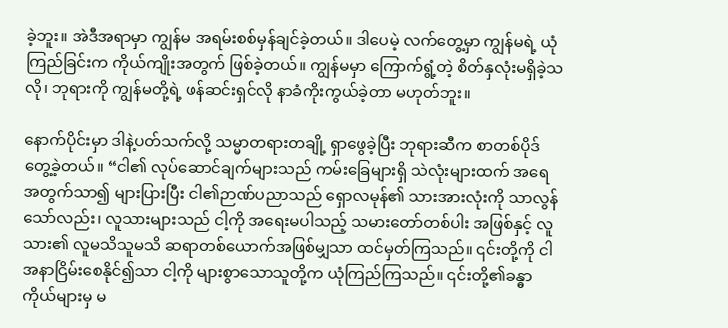ခဲ့ဘူး။ အဲဒီအရာမှာ ကျွန်မ အရမ်းစစ်မှန်ချင်ခဲ့တယ်။ ဒါပေမဲ့ လက်တွေ့မှာ ကျွန်မရဲ့ ယုံကြည်ခြင်းက ကိုယ်ကျိုးအတွက် ဖြစ်ခဲ့တယ်။ ကျွန်မမှာ ကြောက်ရွံ့တဲ့ စိတ်နှလုံးမရှိခဲ့သလို၊ ဘုရားကို ကျွန်မတို့ရဲ့ ဖန်ဆင်းရှင်လို နာခံကိုးကွယ်ခဲ့တာ မဟုတ်ဘူး။

နောက်ပိုင်းမှာ ဒါနဲ့ပတ်သက်လို့ သမ္မာတရားတချို့ ရှာဖွေခဲ့ပြီး ဘုရားဆီက စာတစ်ပိုဒ်တွေ့ခဲ့တယ်။ “ငါ၏ လုပ်ဆောင်ချက်များသည် ကမ်းခြေများရှိ သဲလုံးများထက် အရေအတွက်သာ၍ များပြားပြီး ငါ၏ဉာဏ်ပညာသည် ရှောလမုန်၏ သားအားလုံးကို သာလွန်သော်လည်း၊ လူသားများသည် ငါ့ကို အရေးမပါသည့် သမားတော်တစ်ပါး အဖြစ်နှင့် လူသား၏ လူမသိသူမသိ ဆရာတစ်ယောက်အဖြစ်မျှသာ ထင်မှတ်ကြသည်။ ၎င်းတို့ကို ငါ အနာငြိမ်းစေနိုင်၍သာ ငါ့ကို များစွာသောသူတို့က ယုံကြည်ကြသည်။ ၎င်းတို့၏ခန္ဓာကိုယ်များမှ မ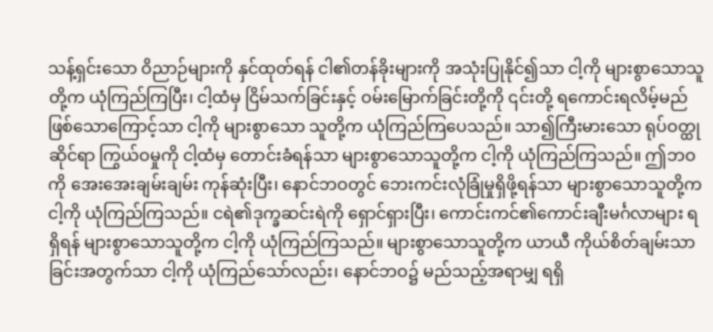သန့်ရှင်းသော ဝိညာဉ်များကို နှင်ထုတ်ရန် ငါ၏တန်ခိုးများကို အသုံးပြုနိုင်၍သာ ငါ့ကို များစွာသောသူတို့က ယုံကြည်ကြပြီး၊ ငါ့ထံမှ ငြိမ်သက်ခြင်းနှင့် ဝမ်းမြောက်ခြင်းတို့ကို ၎င်းတို့ ရကောင်းရလိမ့်မည် ဖြစ်သောကြောင့်သာ ငါ့ကို များစွာသော သူတို့က ယုံကြည်ကြပေသည်။ သာ၍ကြီးမားသော ရုပ်ဝတ္ထုဆိုင်ရာ ကြွယ်ဝမှုကို ငါ့ထံမှ တောင်းခံရန်သာ များစွာသောသူတို့က ငါ့ကို ယုံကြည်ကြသည်။ ဤဘဝကို အေးအေးချမ်းချမ်း ကုန်ဆုံးပြီး၊ နောင်ဘဝတွင် ဘေးကင်းလုံခြုံမှုရှိဖို့ရန်သာ များစွာသောသူတို့က ငါ့ကို ယုံကြည်ကြသည်။ ငရဲ၏ဒုက္ခဆင်းရဲကို ရှောင်ရှားပြီး၊ ကောင်းကင်၏ကောင်းချီးမင်္ဂလာများ ရရှိရန် များစွာသောသူတို့က ငါ့ကို ယုံကြည်ကြသည်။ များစွာသောသူတို့က ယာယီ ကိုယ်စိတ်ချမ်းသာခြင်းအတွက်သာ ငါ့ကို ယုံကြည်သော်လည်း၊ နောင်ဘဝ၌ မည်သည့်အရာမျှ ရရှိ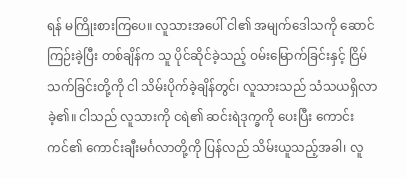ရန် မကြိုးစားကြပေ။ လူသားအပေါ် ငါ၏ အမျက်ဒေါသကို ဆောင်ကြဉ်းခဲ့ပြီး တစ်ချိန်က သူ ပိုင်ဆိုင်ခဲ့သည့် ဝမ်းမြောက်ခြင်းနှင့် ငြိမ်သက်ခြင်းတို့ကို ငါ သိမ်းပိုက်ခဲ့ချိန်တွင်၊ လူသားသည် သံသယရှိလာခဲ့၏။ ငါသည် လူသားကို ငရဲ၏ ဆင်းရဲဒုက္ခကို ပေးပြီး ကောင်းကင်၏ ကောင်းချီးမင်္ဂလာတို့ကို ပြန်လည် သိမ်းယူသည့်အခါ၊ လူ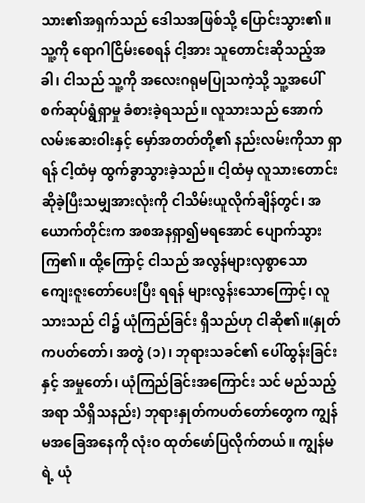သား၏အရှက်သည် ဒေါသအဖြစ်သို့ ပြောင်းသွား၏။ သူ့ကို ရောဂါငြိမ်းစေရန် ငါ့အား သူတောင်းဆိုသည့်အခါ၊ ငါသည် သူ့ကို အလေးဂရုမပြုသကဲ့သို့ သူ့အပေါ် စက်ဆုပ်ရွံရှာမှု ခံစားခဲ့ရသည်။ လူသားသည် အောက်လမ်းဆေးဝါးနှင့် မှော်အတတ်တို့၏ နည်းလမ်းကိုသာ ရှာရန် ငါ့ထံမှ ထွက်ခွာသွားခဲ့သည်။ ငါ့ထံမှ လူသားတောင်းဆိုခဲ့ပြီးသမျှအားလုံးကို ငါသိမ်းယူလိုက်ချိန်တွင်၊ အယောက်တိုင်းက အစအနရှာ၍မရအောင် ပျောက်သွားကြ၏။ ထို့ကြောင့် ငါသည် အလွန်များလှစွာသော ကျေးဇူးတော်ပေးပြီး ရရန် များလွန်းသောကြောင့်၊ လူသားသည် ငါ၌ ယုံကြည်ခြင်း ရှိသည်ဟု ငါဆို၏။(နှုတ်ကပတ်တော်၊ အတွဲ (၁)၊ ဘုရားသခင်၏ ပေါ်ထွန်းခြင်းနှင့် အမှုတော်၊ ယုံကြည်ခြင်းအကြောင်း သင် မည်သည့်အရာ သိရှိသနည်း) ဘုရားနှုတ်ကပတ်တော်တွေက ကျွန်မအခြေအနေကို လုံးဝ ထုတ်ဖော်ပြလိုက်တယ်။ ကျွန်မရဲ့ ယုံ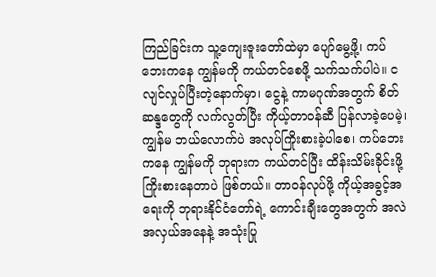ကြည်ခြင်းက သူ့ကျေးဇူးတော်ထဲမှာ ပျော်မွေ့ဖို့၊ ကပ်ဘေးကနေ ကျွန်မကို ကယ်တင်စေဖို့ သက်သက်ပါပဲ။ ငလျင်လှုပ်ပြီးတဲ့နောက်မှာ၊ ငွေနဲ့ ကာမဂုဏ်အတွက် စိတ်ဆန္ဒတွေကို လက်လွတ်ပြီး ကိုယ့်တာဝန်ဆီ ပြန်လာခဲ့ပေမဲ့၊ ကျွန်မ ဘယ်လောက်ပဲ အလုပ်ကြိုးစားခဲ့ပါစေ၊ ကပ်ဘေးကနေ ကျွန်မကို ဘုရားက ကယ်တင်ပြီး ထိန်းသိမ်းခိုင်းဖို့ ကြိုးစားနေတာပဲ ဖြစ်တယ်။ တာဝန်လုပ်ဖို့ ကိုယ့်အခွင့်အရေးကို ဘုရားနိုင်ငံတော်ရဲ့ ကောင်းချီးတွေအတွက် အလဲအလှယ်အနေနဲ့ အသုံးပြု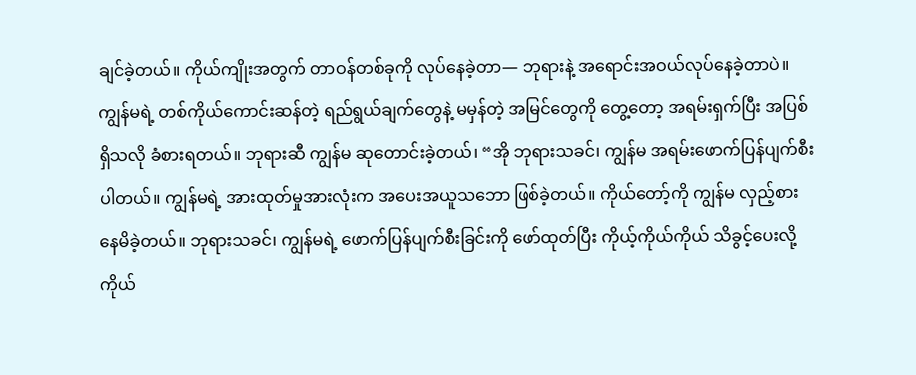ချင်ခဲ့တယ်။ ကိုယ်ကျိုးအတွက် တာဝန်တစ်ခုကို လုပ်နေခဲ့တာ— ဘုရားနဲ့ အရောင်းအဝယ်လုပ်နေခဲ့တာပဲ။ ကျွန်မရဲ့ တစ်ကိုယ်ကောင်းဆန်တဲ့ ရည်ရွယ်ချက်တွေနဲ့ မမှန်တဲ့ အမြင်တွေကို တွေ့တော့ အရမ်းရှက်ပြီး အပြစ်ရှိသလို ခံစားရတယ်။ ဘုရားဆီ ကျွန်မ ဆုတောင်းခဲ့တယ်၊ “အို ဘုရားသခင်၊ ကျွန်မ အရမ်းဖောက်ပြန်ပျက်စီးပါတယ်။ ကျွန်မရဲ့ အားထုတ်မှုအားလုံးက အပေးအယူသဘော ဖြစ်ခဲ့တယ်။ ကိုယ်တော့်ကို ကျွန်မ လှည့်စားနေမိခဲ့တယ်။ ဘုရားသခင်၊ ကျွန်မရဲ့ ဖောက်ပြန်ပျက်စီးခြင်းကို ဖော်ထုတ်ပြီး ကိုယ့်ကိုယ်ကိုယ် သိခွင့်ပေးလို့ ကိုယ်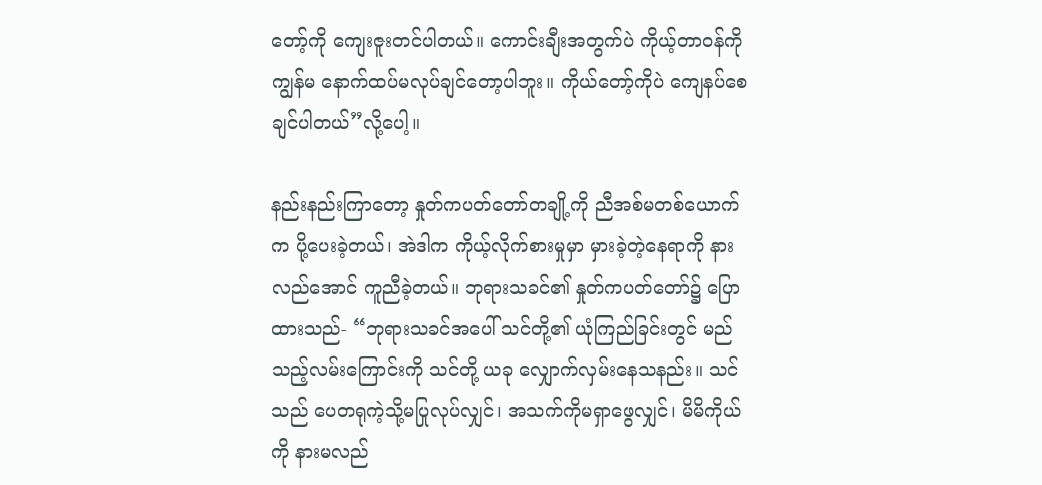တော့်ကို ကျေးဇူးတင်ပါတယ်။ ကောင်းချီးအတွက်ပဲ ကိုယ့်တာဝန်ကို ကျွန်မ နောက်ထပ်မလုပ်ချင်တော့ပါဘူး။ ကိုယ်တော့်ကိုပဲ ကျေနပ်စေချင်ပါတယ်”လို့ပေါ့။

နည်းနည်းကြာတော့ နှုတ်ကပတ်တော်တချို့ကို ညီအစ်မတစ်ယောက်က ပို့ပေးခဲ့တယ်၊ အဲဒါက ကိုယ့်လိုက်စားမှုမှာ မှားခဲ့တဲ့နေရာကို နားလည်အောင် ကူညီခဲ့တယ်။ ဘုရားသခင်၏ နှုတ်ကပတ်တော်၌ ပြောထားသည်- “ဘုရားသခင်အပေါ် သင်တို့၏ ယုံကြည်ခြင်းတွင် မည်သည့်လမ်းကြောင်းကို သင်တို့ ယခု လျှောက်လှမ်းနေသနည်း။ သင်သည် ပေတရုကဲ့သို့မပြုလုပ်လျှင်၊ အသက်ကိုမရှာဖွေလျှင်၊ မိမိကိုယ်ကို နားမလည်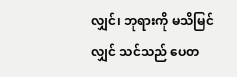လျှင်၊ ဘုရားကို မသိမြင်လျှင် သင်သည် ပေတ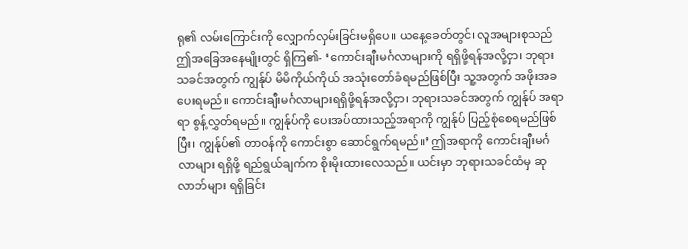ရု၏ လမ်းကြောင်းကို လျှောက်လှမ်းခြင်းမရှိပေ။ ယနေ့ခေတ်တွင်၊ လူအများစုသည် ဤအခြေအနေမျိုးတွင် ရှိကြ၏- ‘ကောင်းချီးမင်္ဂလာများကို ရရှိဖို့ရန်အလို့ငှာ၊ ဘုရားသခင်အတွက် ကျွန်ုပ် မိမိကိုယ်ကိုယ် အသုံးတော်ခံရမည်ဖြစ်ပြီး သူ့အတွက် အဖိုးအခပေးရမည်။ ကောင်းချီးမင်္ဂလာများရရှိဖို့ရန်အလို့ငှာ၊ ဘုရားသခင်အတွက် ကျွန်ုပ် အရာရာ စွန့်လွှတ်ရမည်။ ကျွန်ုပ်ကို ပေးအပ်ထားသည့်အရာကို ကျွန်ုပ် ပြည့်စုံစေရမည်ဖြစ်ပြီး၊ ကျွန်ုပ်၏ တာဝန်ကို ကောင်းစွာ ဆောင်ရွက်ရမည်။’ ဤအရာကို ကောင်းချီးမင်္ဂလာများ ရရှိဖို့ ရည်ရွယ်ချက်က စိုးမိုးထားလေသည်။ ယင်းမှာ ဘုရားသခင်ထံမှ ဆုလာဘ်များ ရရှိခြင်း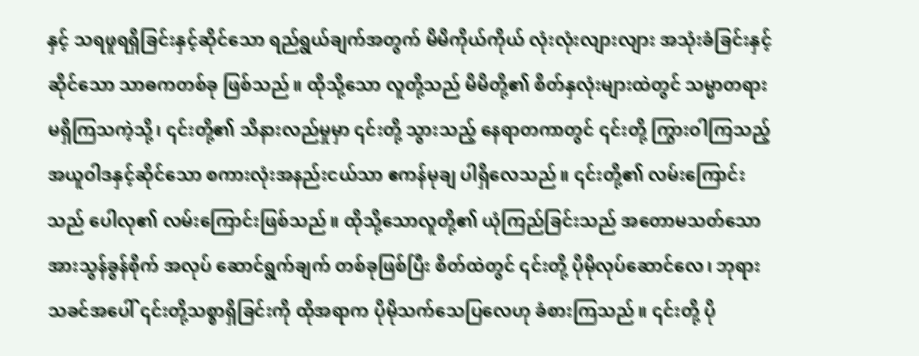နှင့် သရဖူရရှိခြင်းနှင့်ဆိုင်သော ရည်ရွယ်ချက်အတွက် မိမိကိုယ်ကိုယ် လုံးလုံးလျားလျား အသုံးခံခြင်းနှင့်ဆိုင်သော သာဓကတစ်ခု ဖြစ်သည်။ ထိုသို့သော လူတို့သည် မိမိတို့၏ စိတ်နှလုံးများထဲတွင် သမ္မာတရားမရှိကြသကဲ့သို့၊ ၎င်းတို့၏ သိနားလည်မှုမှာ ၎င်းတို့ သွားသည့် နေရာတကာတွင် ၎င်းတို့ ကြွားဝါကြသည့် အယူဝါဒနှင့်ဆိုင်သော စကားလုံးအနည်းငယ်သာ ဧကန်မုချ ပါရှိလေသည်။ ၎င်းတို့၏ လမ်းကြောင်းသည် ပေါလု၏ လမ်းကြောင်းဖြစ်သည်။ ထိုသို့သောလူတို့၏ ယုံကြည်ခြင်းသည် အတောမသတ်သော အားသွန်ခွန်စိုက် အလုပ် ဆောင်ရွက်ချက် တစ်ခုဖြစ်ပြီး စိတ်ထဲတွင် ၎င်းတို့ ပိုမိုလုပ်ဆောင်လေ၊ ဘုရားသခင်အပေါ် ၎င်းတို့သစ္စာရှိခြင်းကို ထိုအရာက ပိုမိုသက်သေပြလေဟု ခံစားကြသည်။ ၎င်းတို့ ပို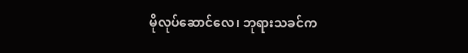မိုလုပ်ဆောင်လေ၊ ဘုရားသခင်က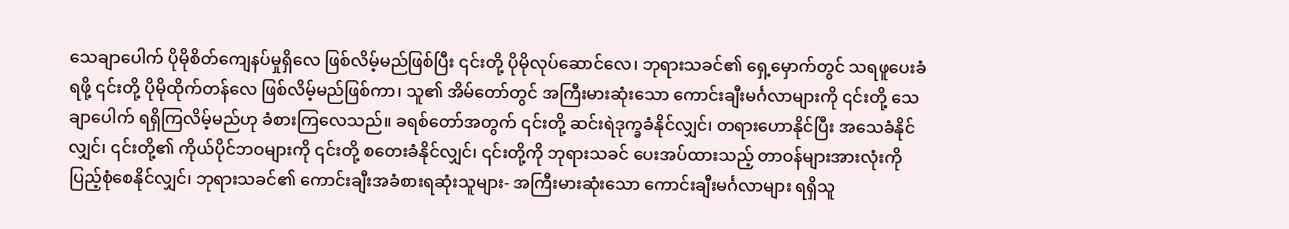သေချာပေါက် ပိုမိုစိတ်ကျေနပ်မှုရှိလေ ဖြစ်လိမ့်မည်ဖြစ်ပြီး ၎င်းတို့ ပိုမိုလုပ်ဆောင်လေ၊ ဘုရားသခင်၏ ရှေ့မှောက်တွင် သရဖူပေးခံရဖို့ ၎င်းတို့ ပိုမိုထိုက်တန်လေ ဖြစ်လိမ့်မည်ဖြစ်ကာ၊ သူ၏ အိမ်တော်တွင် အကြီးမားဆုံးသော ကောင်းချီးမင်္ဂလာများကို ၎င်းတို့ သေချာပေါက် ရရှိကြလိမ့်မည်ဟု ခံစားကြလေသည်။ ခရစ်တော်အတွက် ၎င်းတို့ ဆင်းရဲဒုက္ခခံနိုင်လျှင်၊ တရားဟောနိုင်ပြီး အသေခံနိုင်လျှင်၊ ၎င်းတို့၏ ကိုယ်ပိုင်ဘဝများကို ၎င်းတို့ စတေးခံနိုင်လျှင်၊ ၎င်းတို့ကို ဘုရားသခင် ပေးအပ်ထားသည့် တာဝန်များအားလုံးကို ပြည့်စုံစေနိုင်လျှင်၊ ဘုရားသခင်၏ ကောင်းချီးအခံစားရဆုံးသူများ- အကြီးမားဆုံးသော ကောင်းချီးမင်္ဂလာများ ရရှိသူ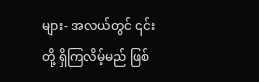များ- အလယ်တွင် ၎င်းတို့ ရှိကြလိမ့်မည် ဖြစ်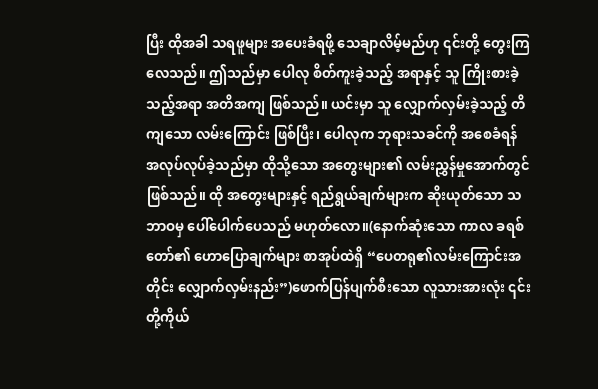ပြီး ထိုအခါ သရဖူများ အပေးခံရဖို့ သေချာလိမ့်မည်ဟု ၎င်းတို့ တွေးကြလေသည်။ ဤသည်မှာ ပေါလု စိတ်ကူးခဲ့သည့် အရာနှင့် သူ ကြိုးစားခဲ့သည့်အရာ အတိအကျ ဖြစ်သည်။ ယင်းမှာ သူ လျှောက်လှမ်းခဲ့သည့် တိကျသော လမ်းကြောင်း ဖြစ်ပြီး၊ ပေါလုက ဘုရားသခင်ကို အစေခံရန် အလုပ်လုပ်ခဲ့သည်မှာ ထိုသို့သော အတွေးများ၏ လမ်းညွှန်မှုအောက်တွင် ဖြစ်သည်။ ထို အတွေးများနှင့် ရည်ရွယ်ချက်များက ဆိုးယုတ်သော သဘာဝမှ ပေါ်ပေါက်ပေသည် မဟုတ်လော။(နောက်ဆုံးသော ကာလ ခရစ်တော်၏ ဟောပြောချက်များ စာအုပ်ထဲရှိ “ပေတရု၏လမ်းကြောင်းအတိုင်း လျှောက်လှမ်းနည်း”)ဖောက်ပြန်ပျက်စီးသော လူသားအားလုံး ၎င်းတို့ကိုယ်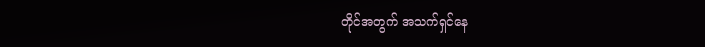တိုင်အတွက် အသက်ရှင်နေ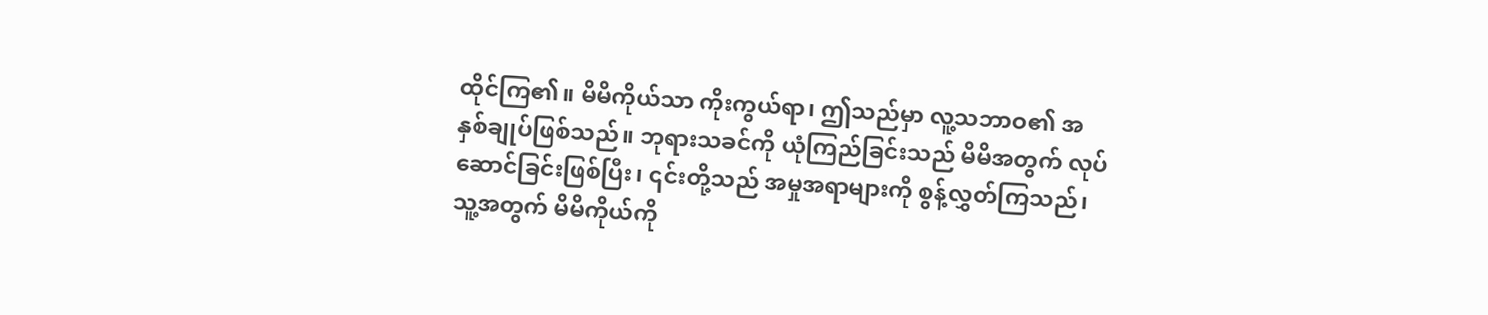ထိုင်ကြ၏။ မိမိကိုယ်သာ ကိုးကွယ်ရာ၊ ဤသည်မှာ လူ့သဘာဝ၏ အနှစ်ချုပ်ဖြစ်သည်။ ဘုရားသခင်ကို ယုံကြည်ခြင်းသည် မိမိအတွက် လုပ်ဆောင်ခြင်းဖြစ်ပြီး၊ ၎င်းတို့သည် အမှုအရာများကို စွန့်လွှတ်ကြသည်၊ သူ့အတွက် မိမိကိုယ်ကို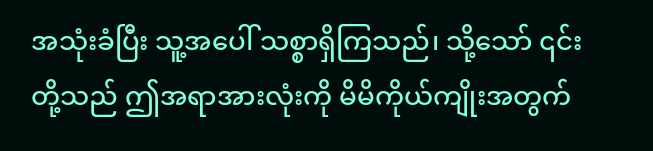အသုံးခံပြီး သူ့အပေါ် သစ္စာရှိကြသည်၊ သို့သော် ၎င်းတို့သည် ဤအရာအားလုံးကို မိမိကိုယ်ကျိုးအတွက်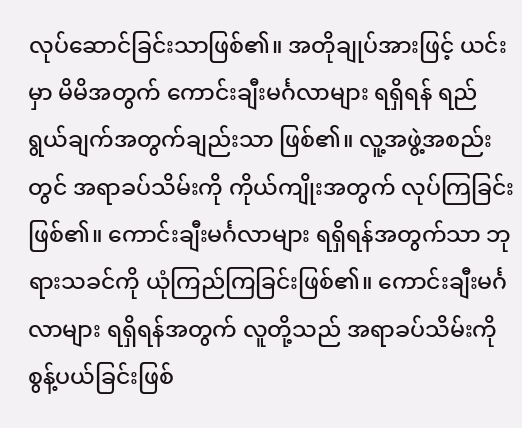လုပ်ဆောင်ခြင်းသာဖြစ်၏။ အတိုချုပ်အားဖြင့် ယင်းမှာ မိမိအတွက် ကောင်းချီးမင်္ဂလာများ ရရှိရန် ရည်ရွယ်ချက်အတွက်ချည်းသာ ဖြစ်၏။ လူ့အဖွဲ့အစည်းတွင် အရာခပ်သိမ်းကို ကိုယ်ကျိုးအတွက် လုပ်ကြခြင်း ဖြစ်၏။ ကောင်းချီးမင်္ဂလာများ ရရှိရန်အတွက်သာ ဘုရားသခင်ကို ယုံကြည်ကြခြင်းဖြစ်၏။ ကောင်းချီးမင်္ဂလာများ ရရှိရန်အတွက် လူတို့သည် အရာခပ်သိမ်းကို စွန့်ပယ်ခြင်းဖြစ်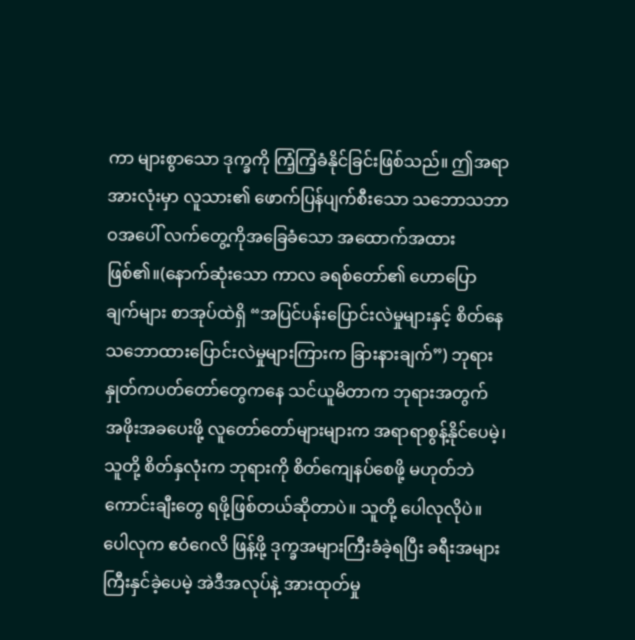ကာ များစွာသော ဒုက္ခကို ကြံ့ကြံ့ခံနိုင်ခြင်းဖြစ်သည်။ ဤအရာအားလုံးမှာ လူသား၏ ဖောက်ပြန်ပျက်စီးသော သဘောသဘာဝအပေါ် လက်တွေ့ကိုအခြေခံသော အထောက်အထားဖြစ်၏။(နောက်ဆုံးသော ကာလ ခရစ်တော်၏ ဟောပြောချက်များ စာအုပ်ထဲရှိ “အပြင်ပန်းပြောင်းလဲမှုများနှင့် စိတ်နေသဘောထားပြောင်းလဲမှုများကြားက ခြားနားချက်”) ဘုရားနှုတ်ကပတ်တော်တွေကနေ သင်ယူမိတာက ဘုရားအတွက် အဖိုးအခပေးဖို့ လူတော်တော်များများက အရာရာစွန့်နိုင်ပေမဲ့၊ သူတို့ စိတ်နှလုံးက ဘုရားကို စိတ်ကျေနပ်စေဖို့ မဟုတ်ဘဲ ကောင်းချီးတွေ ရဖို့ဖြစ်တယ်ဆိုတာပဲ။ သူတို့ ပေါလုလိုပဲ။ ပေါလုက ဧဝံဂေလိ ဖြန့်ဖို့ ဒုက္ခအများကြီးခံခဲ့ရပြီး ခရီးအများကြီးနှင်ခဲ့ပေမဲ့ အဲဒီအလုပ်နဲ့ အားထုတ်မှု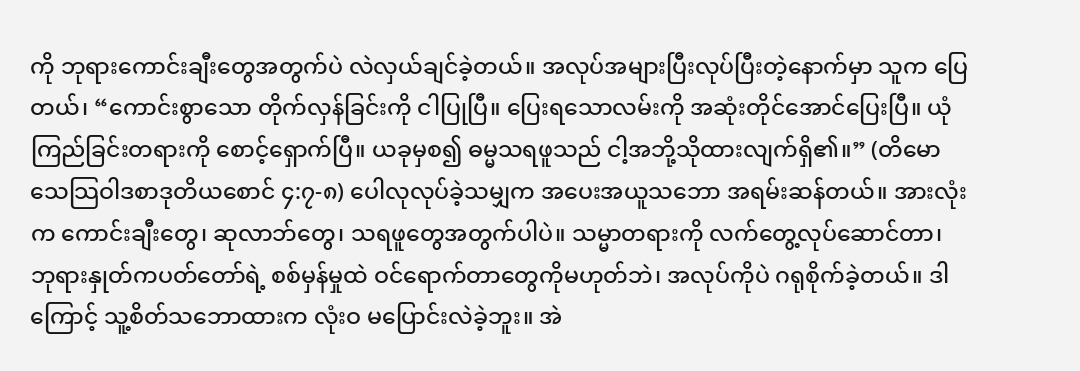ကို ဘုရားကောင်းချီးတွေအတွက်ပဲ လဲလှယ်ချင်ခဲ့တယ်။ အလုပ်အများပြီးလုပ်ပြီးတဲ့နောက်မှာ သူက ပြေတယ်၊ “ကောင်းစွာသော တိုက်လှန်ခြင်းကို ငါပြုပြီ။ ပြေးရသောလမ်းကို အဆုံးတိုင်အောင်ပြေးပြီ။ ယုံကြည်ခြင်းတရားကို စောင့်ရှောက်ပြီ။ ယခုမှစ၍ ဓမ္မသရဖူသည် ငါ့အဘို့သိုထားလျက်ရှိ၏။” (တိမောသေသြဝါဒစာဒုတိယစောင် ၄:၇-၈) ပေါလုလုပ်ခဲ့သမျှက အပေးအယူသဘော အရမ်းဆန်တယ်။ အားလုံးက ကောင်းချီးတွေ၊ ဆုလာဘ်တွေ၊ သရဖူတွေအတွက်ပါပဲ။ သမ္မာတရားကို လက်တွေ့လုပ်ဆောင်တာ၊ ဘုရားနှုတ်ကပတ်တော်ရဲ့ စစ်မှန်မှုထဲ ဝင်ရောက်တာတွေကိုမဟုတ်ဘဲ၊ အလုပ်ကိုပဲ ဂရုစိုက်ခဲ့တယ်။ ဒါကြောင့် သူ့စိတ်သဘောထားက လုံးဝ မပြောင်းလဲခဲ့ဘူး။ အဲ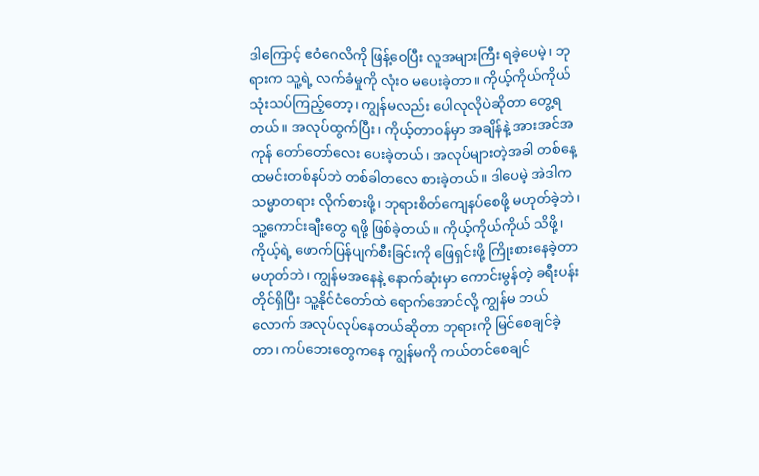ဒါကြောင့် ဧဝံဂေလိကို ဖြန့်ဝေပြီး လူအများကြီး ရခဲ့ပေမဲ့၊ ဘုရားက သူ့ရဲ့ လက်ခံမှုကို လုံး‌ဝ မပေးခဲ့တာ။ ကိုယ့်ကိုယ်ကိုယ် သုံးသပ်ကြည့်တော့၊ ကျွန်မလည်း ပေါလုလိုပဲဆိုတာ တွေ့ရတယ်။ အလုပ်ထွက်ပြီး၊ ကိုယ့်တာဝန်မှာ အချိန်နဲ့ အားအင်အကုန် တော်တော်လေး ပေးခဲ့တယ်၊ အလုပ်များတဲ့အခါ တစ်နေ့ ထမင်းတစ်နပ်ဘဲ တစ်ခါတလေ စားခဲ့တယ်။ ဒါပေမဲ့ အဲဒါက သမ္မာတရား လိုက်စားဖို့၊ ဘုရားစိတ်ကျေနပ်စေဖို့ မဟုတ်ခဲ့ဘဲ၊ သူ့ကောင်းချီးတွေ ရဖို့ ဖြစ်ခဲ့တယ်။ ကိုယ့်ကိုယ်ကိုယ် သိဖို့၊ ကိုယ့်ရဲ့ ဖောက်ပြန်ပျက်စီးခြင်းကို ဖြေရှင်းဖို့ ကြိုးစားနေခဲ့တာ မဟုတ်ဘဲ၊ ကျွန်မအနေနဲ့ နောက်ဆုံးမှာ ကောင်းမွန်တဲ့ ခရီးပန်းတိုင်ရှိပြီး သူ့နိုင်ငံတော်ထဲ ရောက်အောင်လို့ ကျွန်မ ဘယ်လောက် အလုပ်လုပ်နေတယ်ဆိုတာ ဘုရားကို မြင်စေချင်ခဲ့တာ၊ ကပ်ဘေးတွေကနေ ကျွန်မကို ကယ်တင်စေချင်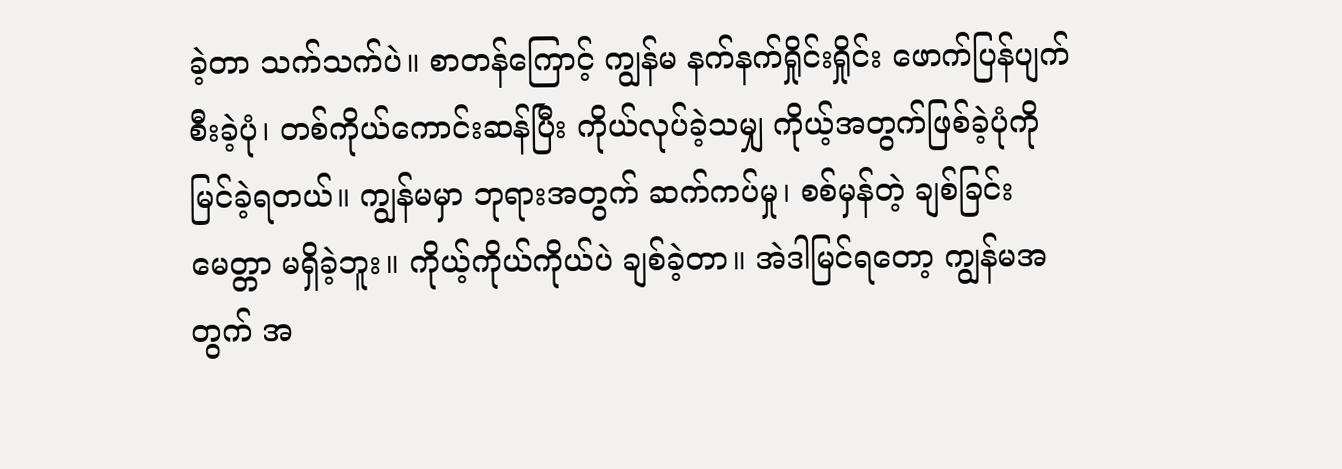ခဲ့တာ သက်သက်ပဲ။ စာတန်ကြောင့် ကျွန်မ နက်နက်ရှိုင်းရှိုင်း ဖောက်ပြန်ပျက်စီးခဲ့ပုံ၊ တစ်ကိုယ်ကောင်းဆန်ပြီး ကိုယ်လုပ်ခဲ့သမျှ ကိုယ့်အတွက်ဖြစ်ခဲ့ပုံကို မြင်ခဲ့ရတယ်။ ကျွန်မမှာ ဘုရားအတွက် ဆက်ကပ်မှု၊ စစ်မှန်တဲ့ ချစ်ခြင်းမေတ္တာ မရှိခဲ့ဘူး။ ကိုယ့်ကိုယ်ကိုယ်ပဲ ချစ်ခဲ့တာ။ အဲဒါမြင်ရတော့ ကျွန်မအတွက် အ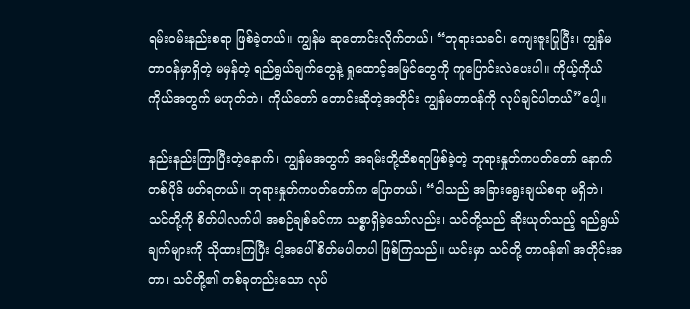ရမ်းဝမ်းနည်းစရာ ဖြစ်ခဲ့တယ်။ ကျွန်မ ဆုတောင်းလိုက်တယ်၊ “ဘုရားသခင်၊ ကျေးဇူးပြုပြီး၊ ကျွန်မတာဝန်မှာရှိတဲ့ မမှန်တဲ့ ရည်ရွယ်ချက်တွေနဲ့ ရှုထောင့်အမြင်တွေကို ကူပြောင်းလဲပေးပါ။ ကိုယ့်ကိုယ်ကိုယ်အတွက် မဟုတ်ဘဲ၊ ကိုယ်တော် တောင်းဆိုတဲ့အတိုင်း ကျွန်မတာဝန်ကို လုပ်ချင်ပါတယ်”ပေါ့။

နည်းနည်းကြာပြီးတဲ့နောက်၊ ကျွန်မအတွက် အရမ်းတို့ထိစရာဖြစ်ခဲ့တဲ့ ဘုရားနှုတ်ကပတ်တော် နောက်တစ်ပိုဒ် ဖတ်ရတယ်။ ဘုရားနှုတ်ကပတ်တော်က ပြောတယ်၊ “ငါသည် အခြားရွေးချယ်စရာ မရှိဘဲ၊ သင်တို့ကို စိတ်ပါလက်ပါ အစဉ်ချစ်ခင်ကာ သစ္စာရှိခဲ့သော်လည်း၊ သင်တို့သည် ဆိုးယုတ်သည့် ရည်ရွယ်ချက်များကို သိုထားကြပြီး ငါ့အပေါ် စိတ်မပါတပါ ဖြစ်ကြသည်။ ယင်းမှာ သင်တို့ တာဝန်၏ အတိုင်းအတာ၊ သင်တို့၏ တစ်ခုတည်းသော လုပ်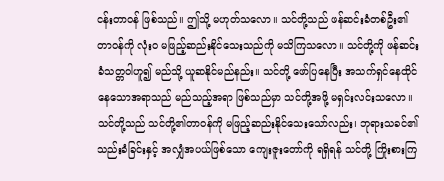ငန်းတာဝန် ဖြစ်သည်။ ဤသို့ မဟုတ်သလော။ သင်တို့သည် ဖန်ဆင်းခံတစ်ဦး၏ တာဝန်ကို လုံးဝ မဖြည့်ဆည်းနိုင်သေးသည်ကို မသိကြသလော။ သင်တို့ကို ဖန်ဆင်းခံသတ္တဝါဟူ၍ မည်သို့ ယူဆနိုင်မည်နည်း။ သင်တို့ ဖော်ပြနေပြီး အသက်ရှင်နေထိုင်နေသောအရာသည် မည်သည့်အရာ ဖြစ်သည်မှာ သင်တို့အဖို့ မရှင်းလင်းသလော။ သင်တို့သည် သင်တို့၏တာဝန်ကို မဖြည့်ဆည်းနိုင်သေးသော်လည်း၊ ဘုရားသခင်၏ သည်းခံခြင်းနှင့် အလျှံအပယ်ဖြစ်သော ကျေးဇူးတော်ကို ရရှိရန် သင်တို့ ကြိုးစားကြ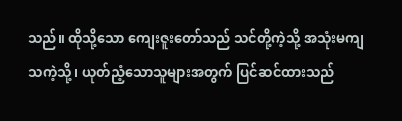သည်။ ထိုသို့သော ကျေးဇူးတော်သည် သင်တို့ကဲ့သို့ အသုံးမကျသကဲ့သို့၊ ယုတ်ညံ့သောသူများအတွက် ပြင်ဆင်ထားသည်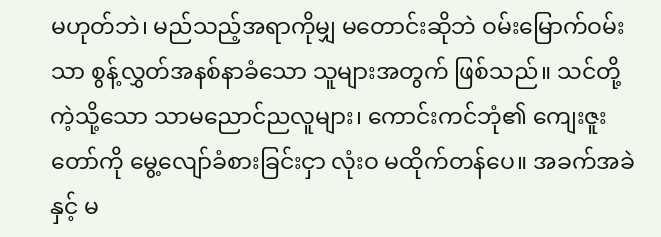မဟုတ်ဘဲ၊ မည်သည့်အရာကိုမျှ မတောင်းဆိုဘဲ ဝမ်းမြောက်ဝမ်းသာ စွန့်လွှတ်အနစ်နာခံသော သူများအတွက် ဖြစ်သည်။ သင်တို့ကဲ့သို့သော သာမညောင်ညလူများ၊ ကောင်းကင်ဘုံ၏ ကျေးဇူးတော်ကို မွေ့လျော်ခံစားခြင်းငှာ လုံးဝ မထိုက်တန်ပေ။ အခက်အခဲနှင့် မ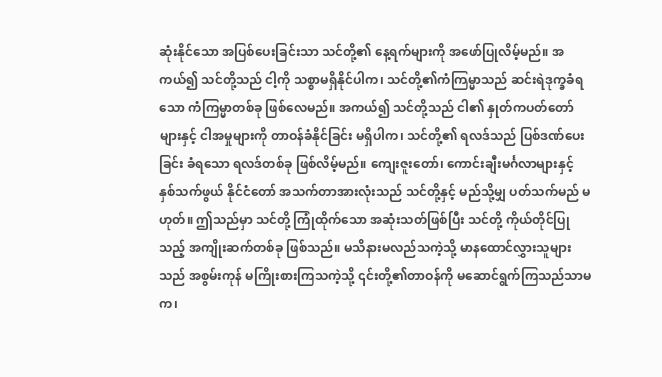ဆုံးနိုင်သော အပြစ်ပေးခြင်းသာ သင်တို့၏ နေ့ရက်များကို အဖော်ပြုလိမ့်မည်။ အကယ်၍ သင်တို့သည် ငါ့ကို သစ္စာမရှိနိုင်ပါက၊ သင်တို့၏ကံကြမ္မာသည် ဆင်းရဲဒုက္ခခံရသော ကံကြမ္မာတစ်ခု ဖြစ်လေမည်။ အကယ်၍ သင်တို့သည် ငါ၏ နှုတ်ကပတ်တော်များနှင့် ငါအမှုများကို တာဝန်ခံနိုင်ခြင်း မရှိပါက၊ သင်တို့၏ ရလဒ်သည် ပြစ်ဒဏ်ပေးခြင်း ခံရသော ရလဒ်တစ်ခု ဖြစ်လိမ့်မည်။ ကျေးဇူးတော်၊ ကောင်းချီးမင်္ဂလာများနှင့် နှစ်သက်ဖွယ် နိုင်ငံတော် အသက်တာအားလုံးသည် သင်တို့နှင့် မည်သို့မျှ ပတ်သက်မည် မဟုတ်။ ဤသည်မှာ သင်တို့ ကြုံထိုက်သော အဆုံးသတ်ဖြစ်ပြီး သင်တို့ ကိုယ်တိုင်ပြုသည့် အကျိုးဆက်တစ်ခု ဖြစ်သည်။ မသိနားမလည်သကဲ့သို့ မာနထောင်လွှားသူများသည် အစွမ်းကုန် မကြိုးစားကြသကဲ့သို့ ၎င်းတို့၏တာဝန်ကို မဆောင်ရွက်ကြသည်သာမက၊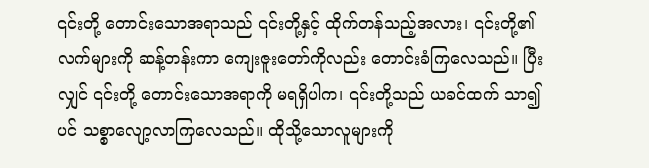၎င်းတို့ တောင်းသောအရာသည် ၎င်းတို့နှင့် ထိုက်တန်သည့်အလား၊ ၎င်းတို့၏ လက်များကို ဆန့်တန်းကာ ကျေးဇူးတော်ကိုလည်း တောင်းခံကြလေသည်။ ပြီးလျှင် ၎င်းတို့ တောင်းသောအရာကို မရရှိပါက၊ ၎င်းတို့သည် ယခင်ထက် သာ၍ပင် သစ္စာလျော့လာကြလေသည်။ ထိုသို့သောလူများကို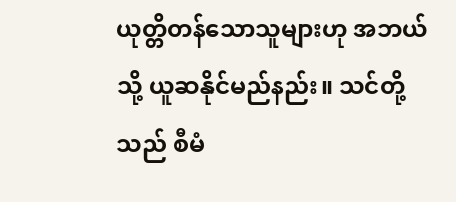ယုတ္တိတန်သောသူများဟု အဘယ်သို့ ယူဆနိုင်မည်နည်း။ သင်တို့သည် စီမံ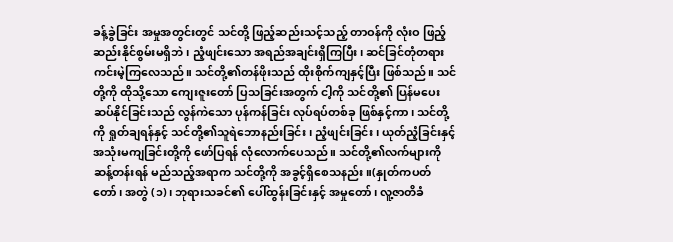ခန့်ခွဲခြင်း အမှုအတွင်းတွင် သင်တို့ ဖြည့်ဆည်းသင့်သည့် တာဝန်ကို လုံးဝ ဖြည့်ဆည်းနိုင်စွမ်းမရှိဘဲ၊ ညံ့ဖျင်းသော အရည်အချင်းရှိကြပြီး၊ ဆင်ခြင်တုံတရား ကင်းမဲ့ကြလေသည်။ သင်တို့၏တန်ဖိုးသည် ထိုးစိုက်ကျနှင့်ပြီး ဖြစ်သည်။ သင်တို့ကို ထိုသို့သော ကျေးဇူးတော် ပြသခြင်းအတွက် ငါ့ကို သင်တို့၏ ပြန်မပေးဆပ်နိုင်ခြင်းသည် လွန်ကဲသော ပုန်ကန်ခြင်း လုပ်ရပ်တစ်ခု ဖြစ်နှင့်ကာ၊ သင်တို့ကို ရှုတ်ချရန်နှင့် သင်တို့၏သူရဲဘောနည်းခြင်း၊ ညံ့ဖျင်းခြင်း၊ ယုတ်ညံ့ခြင်းနှင့် အသုံးမကျခြင်းတို့ကို ဖော်ပြရန် လုံလောက်ပေသည်။ သင်တို့၏လက်များကို ဆန့်တန်းရန် မည်သည့်အရာက သင်တို့ကို အခွင့်ရှိစေသနည်း။(နှုတ်ကပတ်တော်၊ အတွဲ (၁)၊ ဘုရားသခင်၏ ပေါ်ထွန်းခြင်းနှင့် အမှုတော်၊ လူ့ဇာတိခံ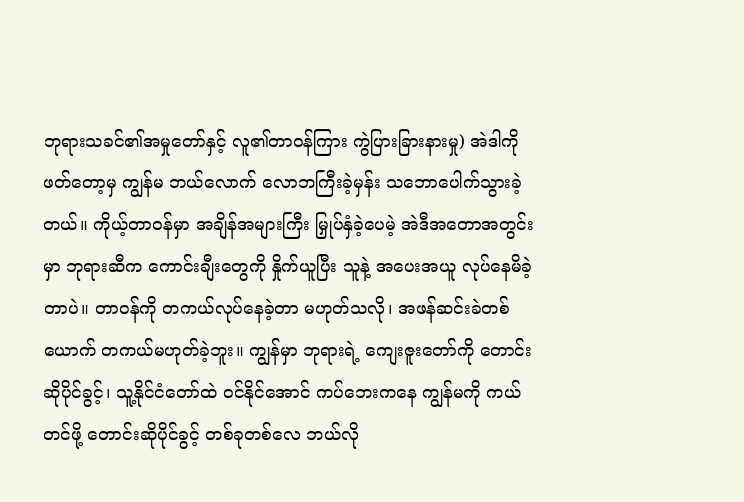ဘုရားသခင်၏အမှုတော်နှင့် လူ၏တာဝန်ကြား ကွဲပြားခြားနားမှု) အဲဒါကို ဖတ်တော့မှ ကျွန်မ ဘယ်လောက် လောဘကြီးခဲ့မှန်း သဘောပေါက်သွားခဲ့တယ်။ ကိုယ့်တာဝန်မှာ အချိန်အများကြီး မြှုပ်နှံခဲ့ပေမဲ့ အဲဒီအတောအတွင်းမှာ ဘုရားဆီက ကောင်းချီးတွေကို နှိုက်ယူပြီး သူနဲ့ အပေးအယူ လုပ်နေမိခဲ့တာပဲ။ တာဝန်ကို တကယ်လုပ်နေခဲ့တာ မဟုတ်သလို၊ အဖန်ဆင်းခဲတစ်ယောက် တကယ်မဟုတ်ခဲ့ဘူး။ ကျွန်မှာ ဘုရားရဲ့ ကျေးဇူးတော်ကို တောင်းဆိုပိုင်ခွင့်၊ သူ့နိုင်ငံတော်ထဲ ဝင်နိုင်အောင် ကပ်ဘေးကနေ ကျွန်မကို ကယ်တင်ဖို့ တောင်းဆိုပိုင်ခွင့် တစ်ခုတစ်လေ ဘယ်လို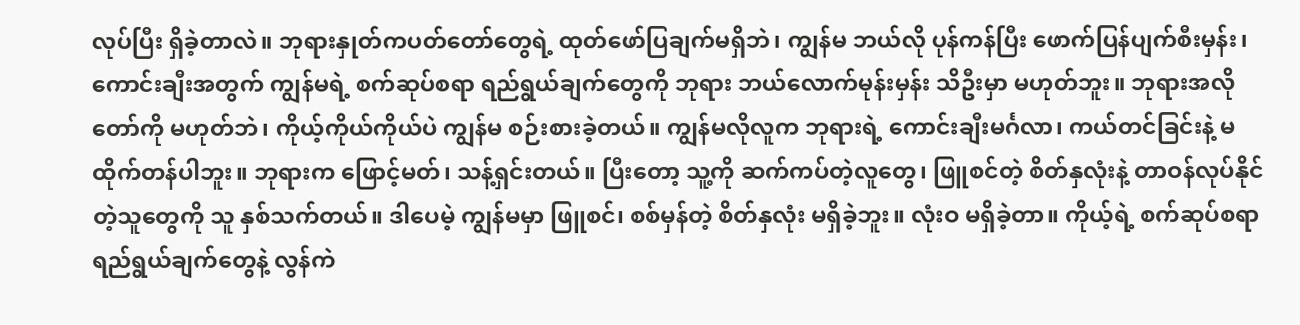လုပ်ပြီး ရှိခဲ့တာလဲ။ ဘုရားနှုတ်ကပတ်တော်တွေရဲ့ ထုတ်ဖော်ပြချက်မရှိဘဲ၊ ကျွန်မ ဘယ်လို ပုန်ကန်ပြီး ဖောက်ပြန်ပျက်စီးမှန်း၊ ကောင်းချီးအတွက် ကျွန်မရဲ့ စက်ဆုပ်စရာ ရည်ရွယ်ချက်တွေကို ဘုရား ဘယ်လောက်မုန်းမှန်း သိဦးမှာ မဟုတ်ဘူး။ ဘုရားအလိုတော်ကို မဟုတ်ဘဲ၊ ကိုယ့်ကိုယ်ကိုယ်ပဲ ကျွန်မ စဉ်းစားခဲ့တယ်။ ကျွန်မလိုလူက ဘုရားရဲ့ ကောင်းချီးမင်္ဂလာ၊ ကယ်တင်ခြင်းနဲ့ မထိုက်တန်ပါဘူး။ ဘုရားက ဖြောင့်မတ်၊ သန့်ရှင်းတယ်။ ပြီးတော့ သူ့ကို ဆက်ကပ်တဲ့လူတွေ၊ ဖြူစင်တဲ့ စိတ်နှလုံးနဲ့ တာဝန်လုပ်နိုင်တဲ့သူတွေကို သူ နှစ်သက်တယ်။ ဒါပေမဲ့ ကျွန်မမှာ ဖြူစင်၊ စစ်မှန်တဲ့ စိတ်နှလုံး မရှိခဲ့ဘူး။ လုံးဝ မရှိခဲ့တာ။ ကိုယ့်ရဲ့ စက်ဆုပ်စရာ ရည်ရွယ်ချက်တွေနဲ့ လွန်ကဲ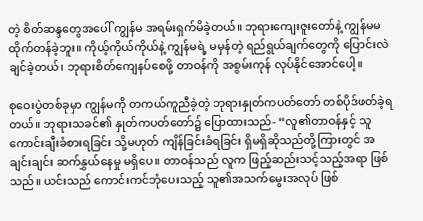တဲ့ စိတ်ဆန္ဒတွေအပေါ် ကျွန်မ အရမ်းရှက်မိခဲ့တယ်။ ဘုရားကျေးဇူးတော်နဲ့ ကျွန်မမထိုက်တန်ခဲ့ဘူး။ ကိုယ့်ကိုယ်ကိုယ်နဲ့ ကျွန်မရဲ့ မမှန်တဲ့ ရည်ရွယ်ချက်တွေကို ပြောင်းလဲချင်ခဲ့တယ်၊ ဘုရားစိတ်ကျေနပ်စေဖို့ တာဝန်ကို အစွမ်းကုန် လုပ်နိုင်အောင်ပေါ့။

စုဝေးပွဲတစ်ခုမှာ ကျွန်မကို တကယ်ကူညီခဲ့တဲ့ ဘုရားနှုတ်ကပတ်တော် တစ်ပိုဒ်ဖတ်ခဲ့ရတယ်။ ဘုရားသခင်၏ နှုတ်ကပတ်တော်၌ ပြောထားသည်- “လူ၏တာဝန်နှင့် သူ ကောင်းချီးခံစားရခြင်း သို့မဟုတ် ကျိန်ခြင်းခံရခြင်း ရှိမရှိဆိုသည်တို့ကြားတွင် အချင်းချင်း ဆက်နွှယ်နေမှု မရှိပေ။ တာဝန်သည် လူက ဖြည့်ဆည်းသင့်သည့်အရာ ဖြစ်သည်။ ယင်းသည် ကောင်းကင်ဘုံပေးသည့် သူ၏အသက်မွေးအလုပ် ဖြစ်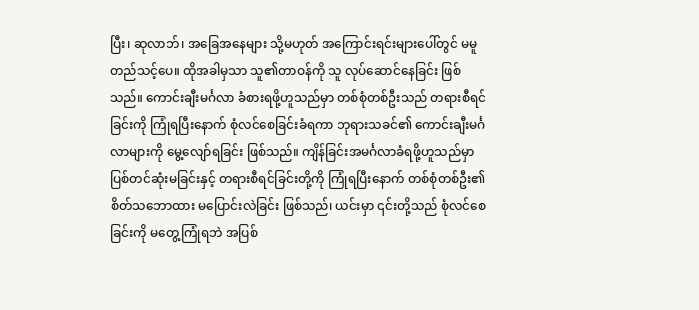ပြီး၊ ဆုလာဘ်၊ အခြေအနေများ သို့မဟုတ် အကြောင်းရင်းများပေါ်တွင် မမူတည်သင့်ပေ။ ထိုအခါမှသာ သူ၏တာဝန်ကို သူ လုပ်ဆောင်နေခြင်း ဖြစ်သည်။ ကောင်းချီးမင်္ဂလာ ခံစားရဖို့ဟူသည်မှာ တစ်စုံတစ်ဦးသည် တရားစီရင်ခြင်းကို ကြုံရပြီးနောက် စုံလင်စေခြင်းခံရကာ ဘုရားသခင်၏ ကောင်းချီးမင်္ဂလာများကို မွေ့လျော်ရခြင်း ဖြစ်သည်။ ကျိန်ခြင်းအမင်္ဂလာခံရဖို့ဟူသည်မှာ ပြစ်တင်ဆုံးမခြင်းနှင့် တရားစီရင်ခြင်းတို့ကို ကြုံရပြီးနောက် တစ်စုံတစ်ဦး၏ စိတ်သဘောထား မပြောင်းလဲခြင်း ဖြစ်သည်၊ ယင်းမှာ ၎င်းတို့သည် စုံလင်စေခြင်းကို မတွေ့ကြုံရဘဲ အပြစ်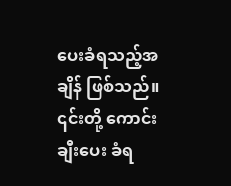ပေးခံရသည့်အချိန် ဖြစ်သည်။ ၎င်းတို့ ကောင်းချီးပေး ခံရ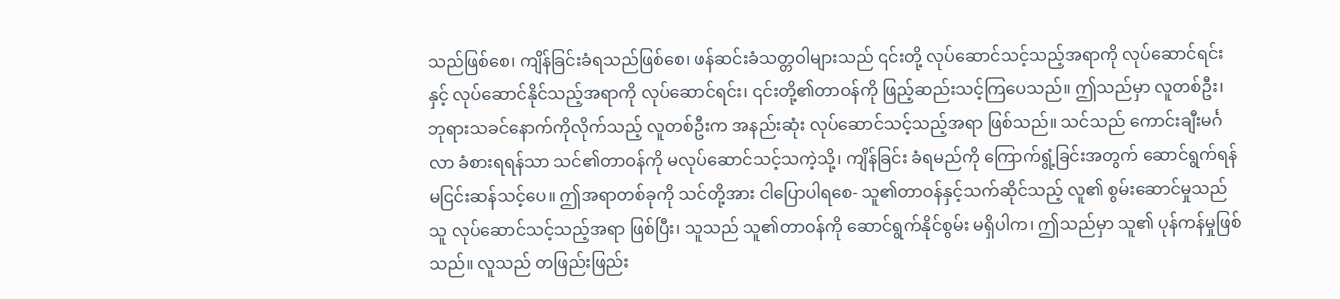သည်ဖြစ်စေ၊ ကျိန်ခြင်းခံရသည်ဖြစ်စေ၊ ဖန်ဆင်းခံသတ္တဝါများသည် ၎င်းတို့ လုပ်ဆောင်သင့်သည့်အရာကို လုပ်ဆောင်ရင်းနှင့် လုပ်ဆောင်နိုင်သည့်အရာကို လုပ်ဆောင်ရင်း၊ ၎င်းတို့၏တာဝန်ကို ဖြည့်ဆည်းသင့်ကြပေသည်။ ဤသည်မှာ လူတစ်ဦး၊ ဘုရားသခင်နောက်ကိုလိုက်သည့် လူတစ်ဦးက အနည်းဆုံး လုပ်ဆောင်သင့်သည့်အရာ ဖြစ်သည်။ သင်သည် ကောင်းချီးမင်္ဂလာ ခံစားရရန်သာ သင်၏တာဝန်ကို မလုပ်ဆောင်သင့်သကဲ့သို့၊ ကျိန်ခြင်း ခံရမည်ကို ကြောက်ရွံ့ခြင်းအတွက် ဆောင်ရွက်ရန် မငြင်းဆန်သင့်ပေ။ ဤအရာတစ်ခုကို သင်တို့အား ငါပြောပါရစေ- သူ၏တာဝန်နှင့်သက်ဆိုင်သည့် လူ၏ စွမ်းဆောင်မှုသည် သူ လုပ်ဆောင်သင့်သည့်အရာ ဖြစ်ပြီး၊ သူသည် သူ၏တာဝန်ကို ဆောင်ရွက်နိုင်စွမ်း မရှိပါက၊ ဤသည်မှာ သူ၏ ပုန်ကန်မှုဖြစ်သည်။ လူသည် တဖြည်းဖြည်း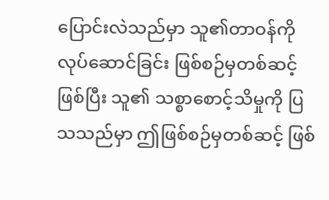ပြောင်းလဲသည်မှာ သူ၏တာဝန်ကို လုပ်ဆောင်ခြင်း ဖြစ်စဉ်မှတစ်ဆင့်ဖြစ်ပြီး သူ၏ သစ္စာစောင့်သိမှုကို ပြသသည်မှာ ဤဖြစ်စဉ်မှတစ်ဆင့် ဖြစ်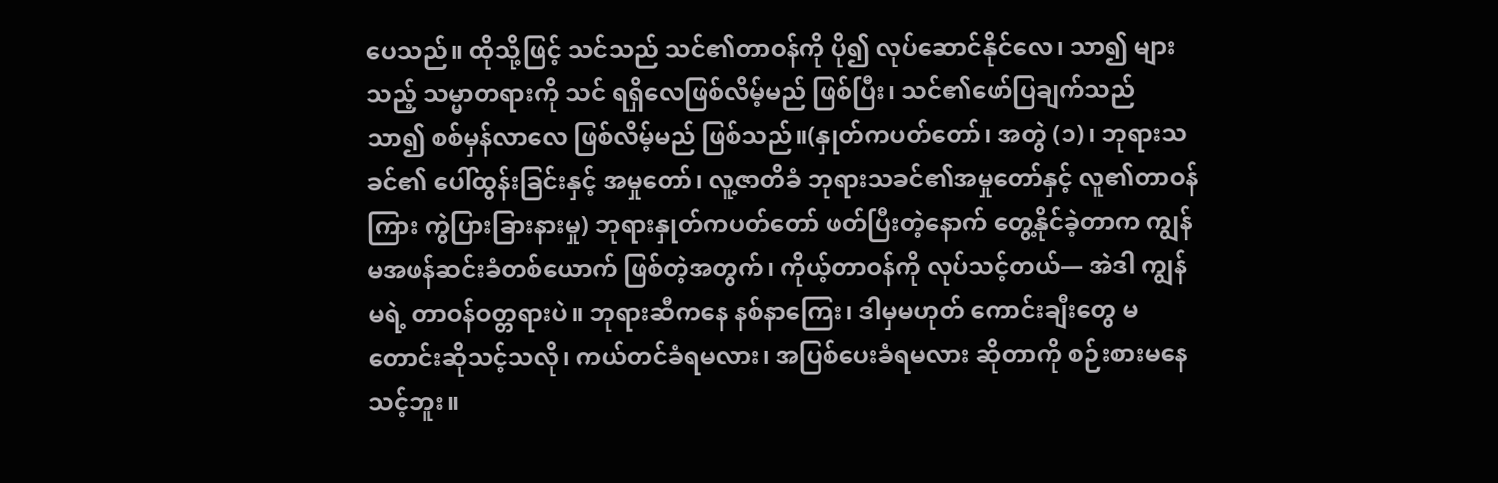ပေသည်။ ထိုသို့ဖြင့် သင်သည် သင်၏တာဝန်ကို ပို၍ လုပ်ဆောင်နိုင်လေ၊ သာ၍ များသည့် သမ္မာတရားကို သင် ရရှိလေဖြစ်လိမ့်မည် ဖြစ်ပြီး၊ သင်၏ဖော်ပြချက်သည် သာ၍ စစ်မှန်လာလေ ဖြစ်လိမ့်မည် ဖြစ်သည်။(နှုတ်ကပတ်တော်၊ အတွဲ (၁)၊ ဘုရားသခင်၏ ပေါ်ထွန်းခြင်းနှင့် အမှုတော်၊ လူ့ဇာတိခံ ဘုရားသခင်၏အမှုတော်နှင့် လူ၏တာဝန်ကြား ကွဲပြားခြားနားမှု) ဘုရားနှုတ်ကပတ်တော် ဖတ်ပြီးတဲ့နောက် တွေ့နိုင်ခဲ့တာက ကျွန်မအဖန်ဆင်းခံတစ်ယောက် ဖြစ်တဲ့အတွက်၊ ကိုယ့်တာဝန်ကို လုပ်သင့်တယ်— အဲဒါ ကျွန်မရဲ့ တာဝန်ဝတ္တရားပဲ။ ဘုရားဆီကနေ နစ်နာကြေး၊ ဒါမှမဟုတ် ကောင်းချီးတွေ မတောင်းဆိုသင့်သလို၊ ကယ်တင်ခံရမလား၊ အပြစ်ပေးခံရမလား ဆိုတာကို စဉ်းစားမနေသင့်ဘူး။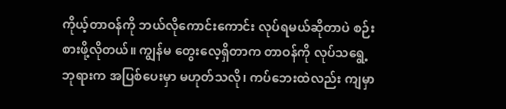ကိုယ့်တာဝန်ကို ဘယ်လိုကောင်းကောင်း လုပ်ရမယ်ဆိုတာပဲ စဉ်းစားဖို့လိုတယ်။ ကျွန်မ တွေးလေ့ရှိတာက တာဝန်ကို လုပ်သရွေ့ ဘုရားက အပြစ်ပေးမှာ မဟုတ်သလို၊ ကပ်ဘေးထဲလည်း ကျမှာ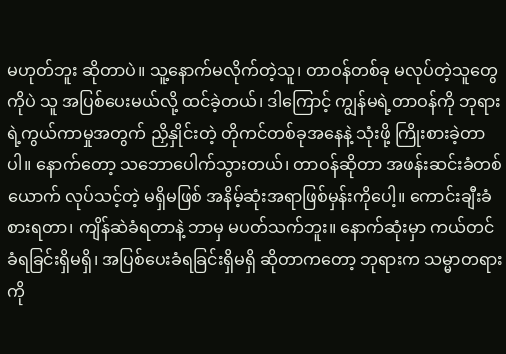မဟုတ်ဘူး ဆိုတာပဲ။ သူ့နောက်မလိုက်တဲ့သူ၊ တာဝန်တစ်ခု မလုပ်တဲ့သူတွေကိုပဲ သူ အပြစ်ပေးမယ်လို့ ထင်ခဲ့တယ်၊ ဒါကြောင့် ကျွန်မရဲ့တာဝန်ကို ဘုရားရဲ့ကွယ်ကာမှုအတွက် ညှိနှိုင်းတဲ့ တိုကင်တစ်ခုအနေနဲ့ သုံးဖို့ ကြိုးစားခဲ့တာပါ။ နောက်တော့ သဘောပေါက်သွားတယ်၊ တာဝန်ဆိုတာ အဖန်းဆင်းခံတစ်ယောက် လုပ်သင့်တဲ့ မရှိမဖြစ် အနိမ့်ဆုံးအရာဖြစ်မှန်းကိုပေါ့။ ကောင်းချီးခံစားရတာ၊ ကျိန်ဆဲခံရတာနဲ့ ဘာမှ မပတ်သက်ဘူး။ နောက်ဆုံးမှာ ကယ်တင်ခံရခြင်းရှိမရှိ၊ အပြစ်ပေးခံရခြင်းရှိမရှိ ဆိုတာကတော့ ဘုရားက သမ္မာတရားကို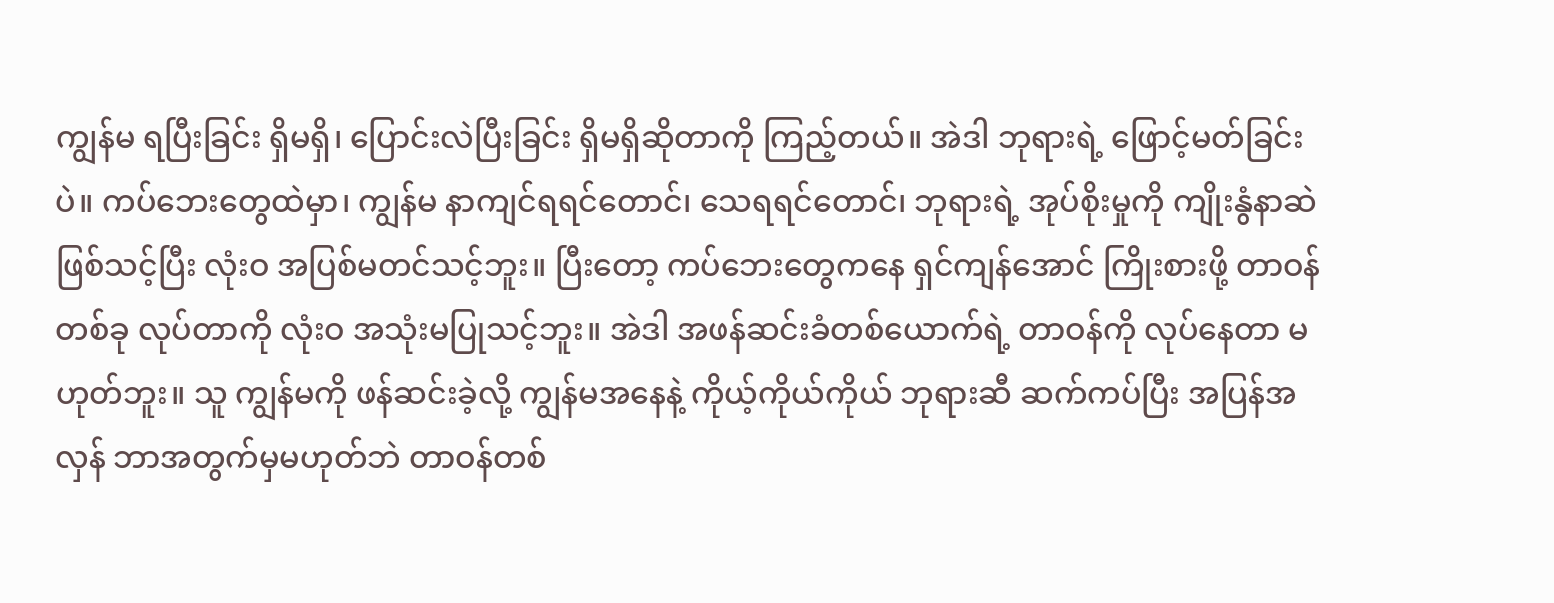ကျွန်မ ရပြီးခြင်း ရှိမရှိ၊ ပြောင်းလဲပြီးခြင်း ရှိမရှိဆိုတာကို ကြည့်တယ်။ အဲဒါ ဘုရားရဲ့ ဖြောင့်မတ်ခြင်းပဲ။ ကပ်ဘေးတွေထဲမှာ၊ ကျွန်မ နာကျင်ရရင်တောင်၊ သေရရင်တောင်၊ ဘုရားရဲ့ အုပ်စိုးမှုကို ကျိုးနွံနာဆဲ ဖြစ်သင့်ပြီး လုံးဝ အပြစ်မတင်သင့်ဘူး။ ပြီးတော့ ကပ်ဘေးတွေကနေ ရှင်ကျန်အောင် ကြိုးစားဖို့ တာဝန်တစ်ခု လုပ်တာကို လုံးဝ အသုံးမပြုသင့်ဘူး။ အဲဒါ အဖန်ဆင်းခံတစ်ယောက်ရဲ့ တာဝန်ကို လုပ်နေတာ မဟုတ်ဘူး။ သူ ကျွန်မကို ဖန်ဆင်းခဲ့လို့ ကျွန်မအနေနဲ့ ကိုယ့်ကိုယ်ကိုယ် ဘုရားဆီ ဆက်ကပ်ပြီး အပြန်အလှန် ဘာအတွက်မှမဟုတ်ဘဲ တာဝန်တစ်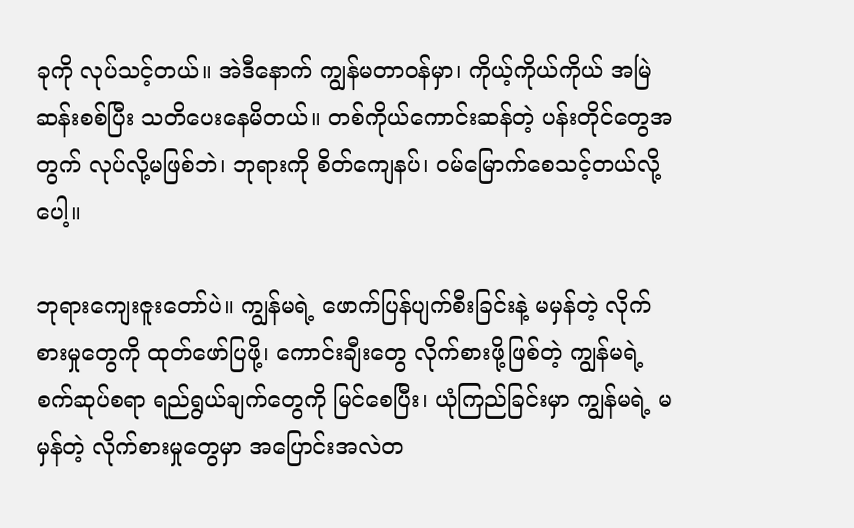ခုကို လုပ်သင့်တယ်။ အဲဒီ‌နောက် ကျွန်မတာဝန်မှာ၊ ကိုယ့်ကိုယ်ကိုယ် အမြဲ ဆန်းစစ်ပြီး သတိပေးနေမိတယ်။ တစ်ကိုယ်ကောင်းဆန်တဲ့ ပန်းတိုင်တွေအတွက် လုပ်လို့မဖြစ်ဘဲ၊ ဘုရားကို စိတ်ကျေနပ်၊ ဝမ်မြောက်စေသင့်တယ်လို့ပေါ့။

ဘုရားကျေးဇူးတော်ပဲ။ ကျွန်မရဲ့ ဖောက်ပြန်ပျက်စီးခြင်းနဲ့ မမှန်တဲ့ လိုက်စားမှုတွေကို ထုတ်ဖော်ပြဖို့၊ ကောင်းချီးတွေ လိုက်စားဖို့ဖြစ်တဲ့ ကျွန်မရဲ့ စက်ဆုပ်စရာ ရည်ရွယ်ချက်တွေကို မြင်စေပြီး၊ ယုံကြည်ခြင်းမှာ ကျွန်မရဲ့ မမှန်တဲ့ လိုက်စားမှုတွေမှာ အပြောင်းအလဲတ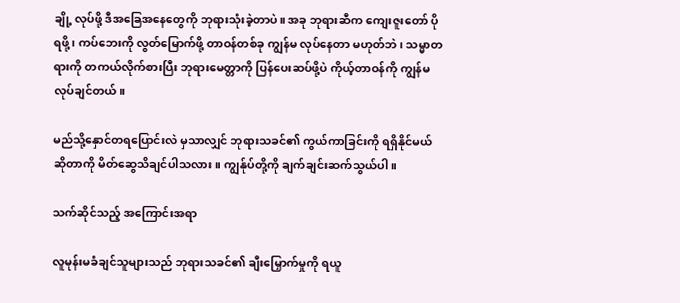ချို့ လုပ်ဖို့ ဒီအခြေအနေတွေကို ဘုရားသုံးခဲ့တာပဲ။ အခု ဘုရားဆီက ကျေးဇူးတော် ပိုရဖို့၊ ကပ်ဘေးကို လွတ်မြောက်ဖို့ တာဝန်တစ်ခု ကျွန်မ လုပ်နေတာ မဟုတ်ဘဲ၊ သမ္မာတရားကို တကယ်လိုက်စားပြီး ဘုရားမေတ္တာကို ပြန်ပေးဆပ်ဖို့ပဲ ကိုယ့်တာဝန်ကို ကျွန်မ လုပ်ချင်တယ်။

မည်သို့နှောင်တရပြောင်းလဲ မှသာလျှင် ဘုရားသခင်၏ ကွယ်ကာခြင်းကို ရရှိနိုင်မယ်ဆိုတာကို မိတ်ဆွေသိချင်ပါသလား။ ကျွန်ုပ်တို့ကို ချက်ချင်းဆက်သွယ်ပါ။

သက်ဆိုင်သည့် အကြောင်းအရာ

လူမုန်းမခံချင်သူများသည် ဘုရားသခင်၏ ချီးမြှောက်မှုကို ရယူ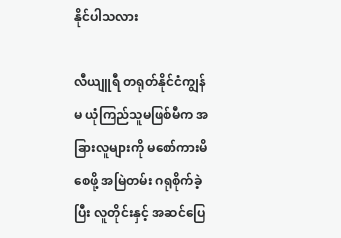နိုင်ပါသလား

လီယျူရီ တရုတ်နိုင်ငံကျွန်မ ယုံကြည်သူမဖြစ်မီက အခြားလူများကို မစော်ကားမိစေဖို့ အမြဲတမ်း ဂရုစိုက်ခဲ့ပြီး လူတိုင်းနှင့် အဆင်ပြေ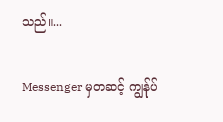သည်။...

Messenger မှတဆင့် ကျွန်ုပ်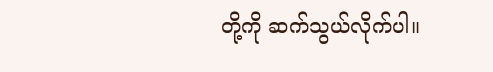တို့ကို ဆက်သွယ်လိုက်ပါ။